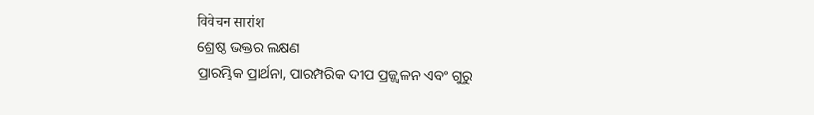विवेचन सारांश
ଶ୍ରେଷ୍ଠ ଭକ୍ତର ଲକ୍ଷଣ
ପ୍ରାରମ୍ଭିକ ପ୍ରାର୍ଥନା, ପାରମ୍ପରିକ ଦୀପ ପ୍ରଜ୍ଜ୍ୱଳନ ଏବଂ ଗୁରୁ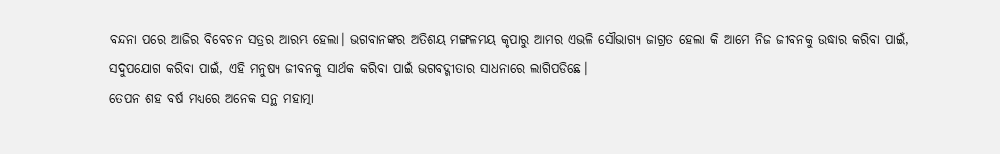ବନ୍ଦନା ପରେ ଆଜିର ବିବେଚନ ସତ୍ରର ଆରମ୍ଭ ହେଲା। ଭଗବାନଙ୍କର ଅତିଶୟ ମଙ୍ଗଳମୟ କୃପାରୁ ଆମର ଏଭଳି ସୌଭାଗ୍ୟ ଜାଗ୍ରତ ହେଲା କି ଆମେ ନିଜ ଜୀବନକୁ ଉଦ୍ଧାର କରିବା ପାଇଁ, ସଦୁପଯୋଗ କରିବା ପାଇଁ, ଏହି ମନୁଷ୍ୟ ଜୀବନକୁ ସାର୍ଥକ କରିବା ପାଇଁ ଭଗବଦ୍ଗୀତାର ସାଧନାରେ ଲାଗିପଡିଛେ।
ତେପନ ଶହ ବର୍ଷ ମଧ୍ୟରେ ଅନେକ ସନ୍ଥ ମହାତ୍ମା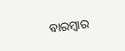ବାରମ୍ବାର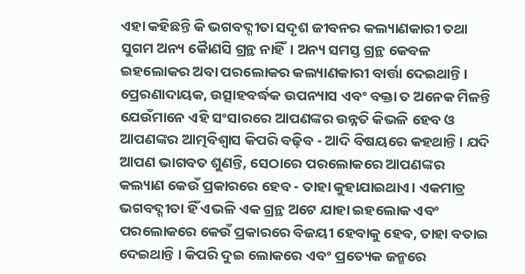ଏହା କହିଛନ୍ତି କି ଭଗବଦ୍ଗୀତା ସଦୃଶ ଜୀବନର କଲ୍ୟାଣକାରୀ ତଥା ସୁଗମ ଅନ୍ୟ କୋୖଣସି ଗ୍ରନ୍ଥ ନାହିଁ। ଅନ୍ୟ ସମସ୍ତ ଗ୍ରନ୍ଥ କେବଳ ଇହଲୋକର ଅବା ପରଲୋକର କଲ୍ୟାଣକାରୀ ବାର୍ତ୍ତା ଦେଇଥାନ୍ତି । ପ୍ରେରଣାଦାୟକ, ଉତ୍ସାହବର୍ଦ୍ଧକ ଉପନ୍ୟାସ ଏବଂ ବକ୍ତା ତ ଅନେକ ମିଳନ୍ତି ଯେଉଁମାନେ ଏହି ସଂସାରରେ ଆପଣଙ୍କର ଉନ୍ନତି କିଭଳି ହେବ ଓ ଆପଣଙ୍କର ଆତ୍ମବିଶ୍ବାସ କିପରି ବଢ଼ିବ - ଆଦି ବିଷୟରେ କହଥାନ୍ତି। ଯଦି ଆପଣ ଭାଗବତ ଶୁଣନ୍ତି, ସେଠାରେ ପରଲୋକରେ ଆପଣଙ୍କର କଲ୍ୟାଣ କେଉଁ ପ୍ରକାରରେ ହେବ - ତାହା କୁହାଯାଇଥାଏ। ଏକମାତ୍ର ଭଗବଦ୍ଗୀତା ହିଁ ଏଭଳି ଏକ ଗ୍ରନ୍ଥ ଅଟେ ଯାହା ଇହଲୋକ ଏବଂ ପରଲୋକରେ କେଉଁ ପ୍ରକାରରେ ବିଜୟୀ ହେବାକୁ ହେବ, ତାହା ବତାଇ ଦେଇଥାନ୍ତି । କିପରି ଦୁଇ ଲୋକରେ ଏବଂ ପ୍ରତ୍ୟେକ ଜନ୍ମରେ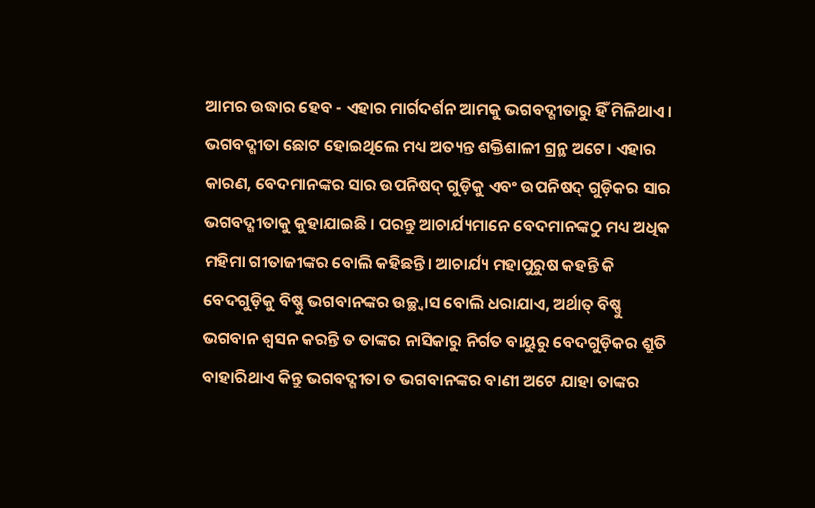ଆମର ଉଦ୍ଧାର ହେବ - ଏହାର ମାର୍ଗଦର୍ଶନ ଆମକୁ ଭଗବଦ୍ଗୀତାରୁ ହିଁ ମିଳିଥାଏ।
ଭଗବଦ୍ଗୀତା ଛୋଟ ହୋଇଥିଲେ ମଧ୍ୟ ଅତ୍ୟନ୍ତ ଶକ୍ତିଶାଳୀ ଗ୍ରନ୍ଥ ଅଟେ। ଏହାର କାରଣ, ବେଦମାନଙ୍କର ସାର ଉପନିଷଦ୍ ଗୁଡ଼ିକୁ ଏବଂ ଉପନିଷଦ୍ ଗୁଡ଼ିକର ସାର ଭଗବଦ୍ଗୀତାକୁ କୁହାଯାଇଛି । ପରନ୍ତୁ ଆଚାର୍ଯ୍ୟମାନେ ବେଦମାନଙ୍କଠୁ ମଧ୍ୟ ଅଧିକ ମହିମା ଗୀତାଜୀଙ୍କର ବୋଲି କହିଛନ୍ତି। ଆଚାର୍ଯ୍ୟ ମହାପୁରୁଷ କହନ୍ତି କି ବେଦଗୁଡ଼ିକୁ ବିଷ୍ଣୁ ଭଗବାନଙ୍କର ଉଚ୍ଛ୍ୱାସ ବୋଲି ଧରାଯାଏ, ଅର୍ଥାତ୍ ବିଷ୍ଣୁ ଭଗବାନ ଶ୍ବସନ କରନ୍ତି ତ ତାଙ୍କର ନାସିକାରୁ ନିର୍ଗତ ବାୟୁରୁ ବେଦଗୁଡ଼ିକର ଶ୍ରୁତି ବାହାରିଥାଏ କିନ୍ତୁ ଭଗବଦ୍ଗୀତା ତ ଭଗବାନଙ୍କର ବାଣୀ ଅଟେ ଯାହା ତାଙ୍କର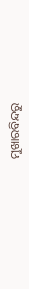ମୁଖାରବିନ୍ଦରୁ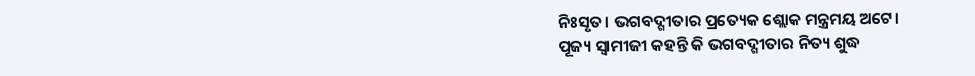ନିଃସୃତ। ଭଗବଦ୍ଗୀତାର ପ୍ରତ୍ୟେକ ଶ୍ଲୋକ ମନ୍ତ୍ରମୟ ଅଟେ।
ପୂଜ୍ୟ ସ୍ଵାମୀଜୀ କହନ୍ତି କି ଭଗବଦ୍ଗୀତାର ନିତ୍ୟ ଶୁଦ୍ଧ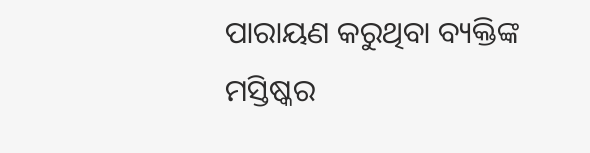ପାରାୟଣ କରୁଥିବା ବ୍ୟକ୍ତିଙ୍କ ମସ୍ତିଷ୍କର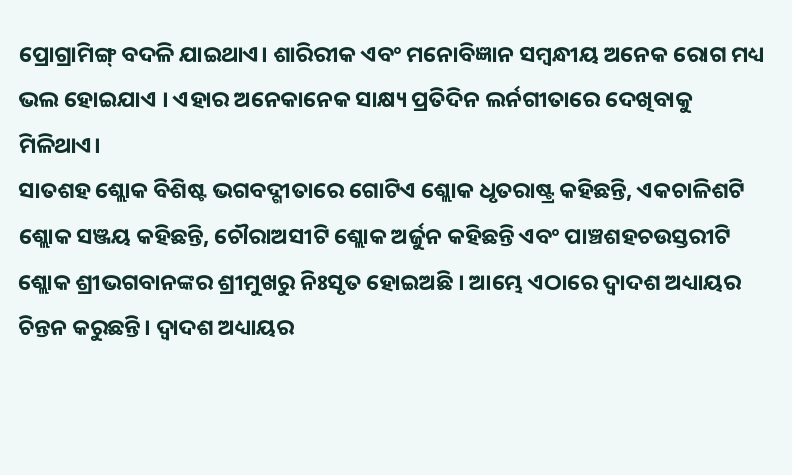ପ୍ରୋଗ୍ରାମିଙ୍ଗ୍ ବଦଳି ଯାଇଥାଏ। ଶାରିରୀକ ଏବଂ ମନୋବିଜ୍ଞାନ ସମ୍ବନ୍ଧୀୟ ଅନେକ ରୋଗ ମଧ୍ୟ ଭଲ ହୋଇଯାଏ । ଏହାର ଅନେକାନେକ ସାକ୍ଷ୍ୟ ପ୍ରତିଦିନ ଲର୍ନଗୀତାରେ ଦେଖିବାକୁ ମିଳିଥାଏ।
ସାତଶହ ଶ୍ଲୋକ ବିଶିଷ୍ଟ ଭଗବଦ୍ଗୀତାରେ ଗୋଟିଏ ଶ୍ଲୋକ ଧୃତରାଷ୍ଟ୍ର କହିଛନ୍ତି, ଏକଚାଳିଶଟି ଶ୍ଲୋକ ସଞ୍ଜୟ କହିଛନ୍ତି, ଚୌରାଅସୀଟି ଶ୍ଲୋକ ଅର୍ଜୁନ କହିଛନ୍ତି ଏବଂ ପାଞ୍ଚଶହଚଉସ୍ତରୀଟି ଶ୍ଲୋକ ଶ୍ରୀଭଗବାନଙ୍କର ଶ୍ରୀମୁଖରୁ ନିଃସୃତ ହୋଇଅଛି । ଆମ୍ଭେ ଏଠାରେ ଦ୍ବାଦଶ ଅଧ୍ୟାୟର ଚିନ୍ତନ କରୁଛନ୍ତି। ଦ୍ବାଦଶ ଅଧ୍ୟାୟର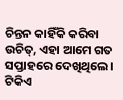ଚିନ୍ତନ କାହିଁକି କରିବା ଉଚିତ୍, ଏହା ଆମେ ଗତ ସପ୍ତାହରେ ଦେଖିଥିଲେ। ଟିକିଏ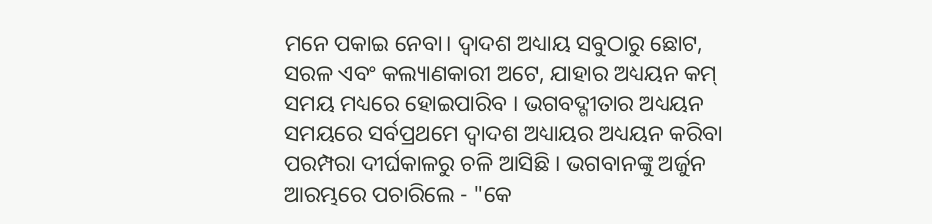ମନେ ପକାଇ ନେବା। ଦ୍ବାଦଶ ଅଧ୍ୟାୟ ସବୁଠାରୁ ଛୋଟ, ସରଳ ଏବଂ କଲ୍ୟାଣକାରୀ ଅଟେ, ଯାହାର ଅଧ୍ୟୟନ କମ୍ ସମୟ ମଧ୍ୟରେ ହୋଇପାରିବ । ଭଗବଦ୍ଗୀତାର ଅଧ୍ୟୟନ ସମୟରେ ସର୍ବପ୍ରଥମେ ଦ୍ବାଦଶ ଅଧ୍ୟାୟର ଅଧ୍ୟୟନ କରିବା ପରମ୍ପରା ଦୀର୍ଘକାଳରୁ ଚଳି ଆସିଛି । ଭଗବାନଙ୍କୁ ଅର୍ଜୁନ ଆରମ୍ଭରେ ପଚାରିଲେ - "କେ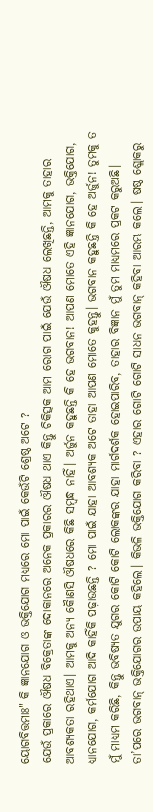ୟୋଗବିତ୍ତମାଃ" କି ଜ୍ଞାନଯୋଗ ଓ ଭକ୍ତିଯୋଗ ମଧ୍ୟରେ ମୋ ପାଇଁ କେଉଁଟି ଶ୍ରେଷ୍ଠ ଅଟେ ?
ଯେଉଁ ପ୍ରକାରେ ଔଷଧ ବିକ୍ରେତାଙ୍କ ଦୋକାନରେ ଅନେକ ପ୍ରକାରର ଔଷଧ ଥାଏ କିନ୍ତୁ ଚିକିତ୍ସକ ଆମ ରୋଗ ପାଇଁ ଯେଉଁ ଔଷଧ ଲେଖିଛନ୍ତି, ଆମକୁ ତାହାର ଆବଶ୍ୟକତା ରହିଥାଏ। ଆମକୁ ଅନ୍ୟ କୋୖଣସି ଔଷଧରେ କିଛି ସମ୍ବନ୍ଧ ନାହିଁ। ଅର୍ଜୁନ କହୁଛନ୍ତି କି ହେ ଭଗବାନ! ଆପଣ ମୋତେ ଏହି ଜ୍ଞାନଯୋଗ, ଭକ୍ତିଯୋଗ, ଧ୍ୟାନଯୋଗ, କର୍ମଯୋଗ ଆଦି କାହିଁକି ପଢ଼ାଉଛନ୍ତି ? ମୋ ପାଇଁ ଯାହା ଆବଶ୍ୟକ ଅଟେ ତାହା ଆପଣ ମୋତେ କୁହନ୍ତୁ। ଭଗବାନ କହୁଛନ୍ତି କି ହେ ଅର୍ଜୁନ! ତୁମକୁ ତ ମୁଁ ମାଧ୍ୟମ କରିଛି, କିନ୍ତୁ ଭବିଷ୍ୟତ ଯୁଗର କୋଟି କୋଟି ଲୋକଙ୍କର ଯାହା ମାର୍ଗଦର୍ଶକ ହୋଇପାରିବ, ତାହାର ବିଜ୍ଞାନ ମୁଁ ତୁମ ମାଧ୍ୟମରେ ପ୍ରକଟ କରୁଅଛି। ତା’ପରେ ଭଗବାନ୍ ଭକ୍ତିଯୋଗର ଉପାୟ କହିଲେ। କିଭଳି ଭକ୍ତିଯୋଗ କରିବା ? ଏହାର ଗୋଟି ଗୋଟି ସାଧନ ଭଗବାନ୍ କହିବା ଆରମ୍ଭ କଲେ। ଷଷ୍ଠ ଶ୍ଲୋକରୁ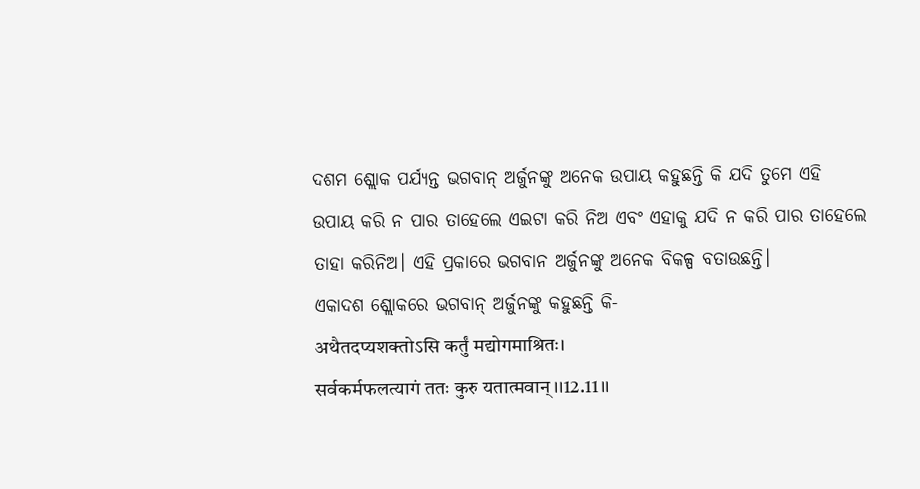ଦଶମ ଶ୍ଲୋକ ପର୍ଯ୍ୟନ୍ତ ଭଗବାନ୍ ଅର୍ଜୁନଙ୍କୁ ଅନେକ ଉପାୟ କହୁଛନ୍ତି କି ଯଦି ତୁମେ ଏହି ଉପାୟ କରି ନ ପାର ତାହେଲେ ଏଇଟା କରି ନିଅ ଏବଂ ଏହାକୁ ଯଦି ନ କରି ପାର ତାହେଲେ ତାହା କରିନିଅ। ଏହି ପ୍ରକାରେ ଭଗବାନ ଅର୍ଜୁନଙ୍କୁ ଅନେକ ବିକଳ୍ପ ବତାଉଛନ୍ତି।
ଏକାଦଶ ଶ୍ଲୋକରେ ଭଗବାନ୍ ଅର୍ଜୁନଙ୍କୁ କହୁଛନ୍ତି କି-
अथैतदप्यशक्तोऽसि कर्तुं मद्योगमाश्रितः।
सर्वकर्मफलत्यागं ततः कुरु यतात्मवान्।।12.11।।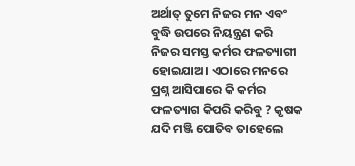ଅର୍ଥାତ୍ ତୁମେ ନିଜର ମନ ଏବଂ ବୁଦ୍ଧି ଉପରେ ନିୟନ୍ତ୍ରଣ କରି ନିଜର ସମସ୍ତ କର୍ମର ଫଳତ୍ୟାଗୀ ହୋଇଯାଅ। ଏଠାରେ ମନରେ ପ୍ରଶ୍ନ ଆସିପାରେ କି କର୍ମର ଫଳତ୍ୟାଗ କିପରି କରିବୁ ? କୃଷକ ଯଦି ମଞ୍ଜି ପୋତିବ ତାହେଲେ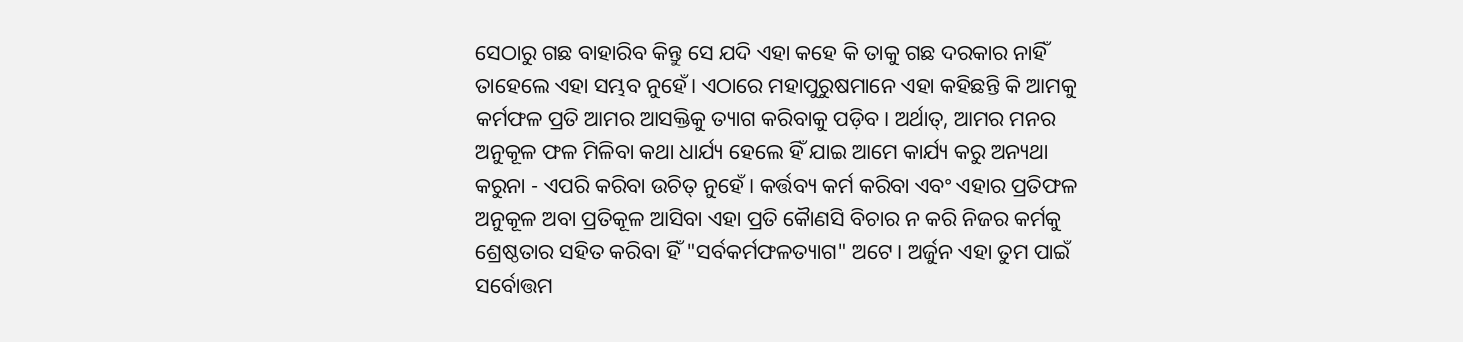ସେଠାରୁ ଗଛ ବାହାରିବ କିନ୍ତୁ ସେ ଯଦି ଏହା କହେ କି ତାକୁ ଗଛ ଦରକାର ନାହିଁ ତାହେଲେ ଏହା ସମ୍ଭବ ନୁହେଁ। ଏଠାରେ ମହାପୁରୁଷମାନେ ଏହା କହିଛନ୍ତି କି ଆମକୁ କର୍ମଫଳ ପ୍ରତି ଆମର ଆସକ୍ତିକୁ ତ୍ୟାଗ କରିବାକୁ ପଡ଼ିବ। ଅର୍ଥାତ୍, ଆମର ମନର ଅନୁକୂଳ ଫଳ ମିଳିବା କଥା ଧାର୍ଯ୍ୟ ହେଲେ ହିଁ ଯାଇ ଆମେ କାର୍ଯ୍ୟ କରୁ ଅନ୍ୟଥା କରୁନା - ଏପରି କରିବା ଉଚିତ୍ ନୁହେଁ । କର୍ତ୍ତବ୍ୟ କର୍ମ କରିବା ଏବଂ ଏହାର ପ୍ରତିଫଳ ଅନୁକୂଳ ଅବା ପ୍ରତିକୂଳ ଆସିବା ଏହା ପ୍ରତି କୋୖଣସି ବିଚାର ନ କରି ନିଜର କର୍ମକୁ ଶ୍ରେଷ୍ଠତାର ସହିତ କରିବା ହିଁ "ସର୍ବକର୍ମଫଳତ୍ୟାଗ" ଅଟେ। ଅର୍ଜୁନ ଏହା ତୁମ ପାଇଁ ସର୍ବୋତ୍ତମ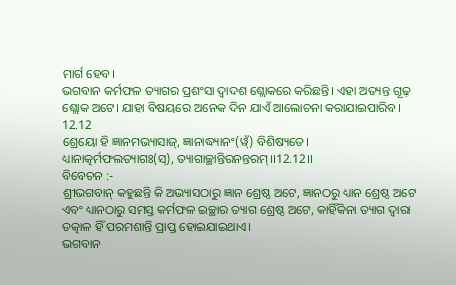ମାର୍ଗ ହେବ।
ଭଗବାନ କର୍ମଫଳ ତ୍ୟାଗର ପ୍ରଶଂସା ଦ୍ଵାଦଶ ଶ୍ଲୋକରେ କରିଛନ୍ତି। ଏହା ଅତ୍ୟନ୍ତ ଗୂଢ଼ ଶ୍ଲୋକ ଅଟେ। ଯାହା ବିଷୟରେ ଅନେକ ଦିନ ଯାଏଁ ଆଲୋଚନା କରାଯାଇପାରିବ।
12.12
ଶ୍ରେୟୋ ହି ଜ୍ଞାନମଭ୍ୟାସାଜ୍, ଜ୍ଞାନାଦ୍ଧ୍ୟାନଂ(ୱ୍ଁ) ବିଶିଷ୍ୟତେ।
ଧ୍ୟାନାତ୍କର୍ମଫଲତ୍ୟାଗଃ(ସ୍), ତ୍ୟାଗାଚ୍ଛାନ୍ତିରନନ୍ତରମ୍।।12.12।।
ବିବେଚନ :-
ଶ୍ରୀଭଗବାନ୍ କହୁଛନ୍ତି କି ଅଭ୍ୟାସଠାରୁ ଜ୍ଞାନ ଶ୍ରେଷ୍ଠ ଅଟେ, ଜ୍ଞାନଠରୁ ଧ୍ୟାନ ଶ୍ରେଷ୍ଠ ଅଟେ ଏବଂ ଧ୍ୟାନଠାରୁ ସମସ୍ତ କର୍ମଫଳ ଇଚ୍ଛାର ତ୍ୟାଗ ଶ୍ରେଷ୍ଠ ଅଟେ, କାହିଁକିନା ତ୍ୟାଗ ଦ୍ଵାରା ତତ୍କାଳ ହିଁ ପରମଶାନ୍ତି ପ୍ରାପ୍ତ ହୋଇଯାଇଥାଏ।
ଭଗବାନ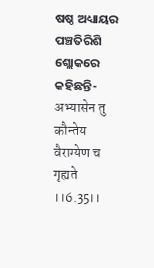ଷଷ୍ଠ ଅଧ୍ୟାୟର ପଞ୍ଚତିରିଶି ଶ୍ଲୋକରେ କହିଛନ୍ତି-
अभ्यासेन तु कौन्तेय वैराग्येण च गृह्यते ।।6.35।।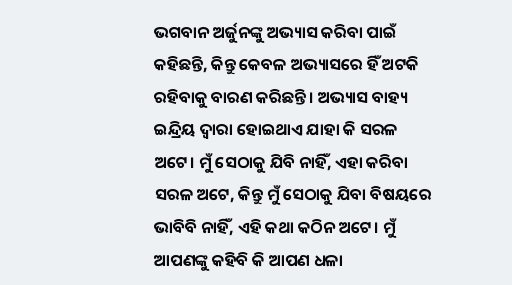ଭଗବାନ ଅର୍ଜୁନଙ୍କୁ ଅଭ୍ୟାସ କରିବା ପାଇଁ କହିଛନ୍ତି, କିନ୍ତୁ କେବଳ ଅଭ୍ୟାସରେ ହିଁ ଅଟକି ରହିବାକୁ ବାରଣ କରିଛନ୍ତି । ଅଭ୍ୟାସ ବାହ୍ୟ ଇନ୍ଦ୍ରିୟ ଦ୍ବାରା ହୋଇଥାଏ ଯାହା କି ସରଳ ଅଟେ। ମୁଁ ସେଠାକୁ ଯିବି ନାହିଁ, ଏହା କରିବା ସରଳ ଅଟେ, କିନ୍ତୁ ମୁଁ ସେଠାକୁ ଯିବା ବିଷୟରେ ଭାବିବି ନାହିଁ, ଏହି କଥା କଠିନ ଅଟେ। ମୁଁ ଆପଣଙ୍କୁ କହିବି କି ଆପଣ ଧଳା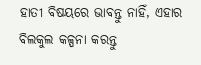ହାତୀ ବିଷୟରେ ଭାବନ୍ତୁ ନାହିଁ, ଏହାର ବିଲକୁଲ କଳ୍ପନା କରନ୍ତୁ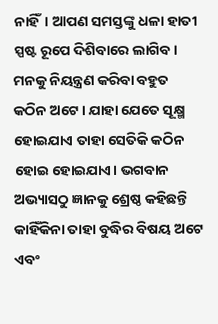ନାହିଁ। ଆପଣ ସମସ୍ତଙ୍କୁ ଧଳା ହାତୀ ସ୍ପଷ୍ଟ ରୂପେ ଦିଶିବାରେ ଲାଗିବ। ମନକୁ ନିୟନ୍ତ୍ରଣ କରିବା ବହୁତ କଠିନ ଅଟେ। ଯାହା ଯେତେ ସୂକ୍ଷ୍ମ ହୋଇଯାଏ ତାହା ସେତିକି କଠିନ ହୋଇ ହୋଇଯାଏ। ଭଗବାନ ଅଭ୍ୟାସଠୁ ଜ୍ଞାନକୁ ଶ୍ରେଷ୍ଠ କହିଛନ୍ତି କାହିଁକିନା ତାହା ବୁଦ୍ଧିର ବିଷୟ ଅଟେ ଏବଂ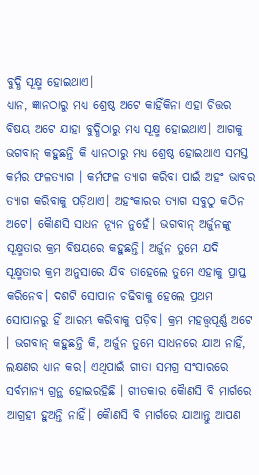ବୁଦ୍ଧି ସୂକ୍ଷ୍ମ ହୋଇଥାଏ।
ଧ୍ୟାନ, ଜ୍ଞାନଠାରୁ ମଧ୍ୟ ଶ୍ରେଷ୍ଠ ଅଟେ କାହିଁକିନା ଏହା ଚିତ୍ତର ବିଷୟ ଅଟେ ଯାହା ବୁଦ୍ଧିଠାରୁ ମଧ୍ୟ ସୂକ୍ଷ୍ମ ହୋଇଥାଏ। ଆଗକୁ ଭଗବାନ୍ କହୁଛନ୍ତି କି ଧ୍ୟାନଠାରୁ ମଧ୍ୟ ଶ୍ରେଷ୍ଠ ହୋଇଥାଏ ସମସ୍ତ କର୍ମର ଫଳତ୍ୟାଗ । କର୍ମଫଳ ତ୍ୟାଗ କରିବା ପାଇଁ ଅହଂ ଭାବର ତ୍ୟାଗ କରିବାକୁ ପଡ଼ିଥାଏ। ଅହଂକାରର ତ୍ୟାଗ ସବୁଠୁ କଠିନ ଅଟେ। କୋୖଣସି ସାଧନ ନ୍ୟୂନ ନୁହେଁ। ଭଗବାନ୍ ଅର୍ଜୁନଙ୍କୁ ସୂକ୍ଷ୍ମତାର କ୍ରମ ବିଷୟରେ କହୁଛନ୍ତି। ଅର୍ଜୁନ ତୁମେ ଯଦି ସୂକ୍ଷ୍ମତାର କ୍ରମ ଅନୁସାରେ ଯିବ ତାହେଲେ ତୁମେ ଏହାକୁ ପ୍ରାପ୍ତ କରିନେବ। ଦଶଟି ସୋପାନ ଚଢିବାକୁ ହେଲେ ପ୍ରଥମ ସୋପାନରୁ ହିଁ ଆରମ୍ଭ କରିବାକୁ ପଡ଼ିବ। କ୍ରମ ମହତ୍ତ୍ୱପୂର୍ଣ୍ଣ ଅଟେ । ଭଗବାନ୍ କହୁଛନ୍ତି କି, ଅର୍ଜୁନ ତୁମେ ସାଧନରେ ଯାଅ ନାହିଁ, ଲକ୍ଷଣର ଧ୍ୟାନ କର। ଏଥିପାଇଁ ଗୀତା ସମଗ୍ର ସଂସାରରେ ସର୍ବମାନ୍ୟ ଗ୍ରନ୍ଥ ହୋଇରହିଛି । ଗୀତକାର କୋୖଣସି ବି ମାର୍ଗରେ ଆଗ୍ରହୀ ହୁଅନ୍ତି ନାହିଁ। କୋୖଣସି ବି ମାର୍ଗରେ ଯାଆନ୍ତୁ ଆପଣ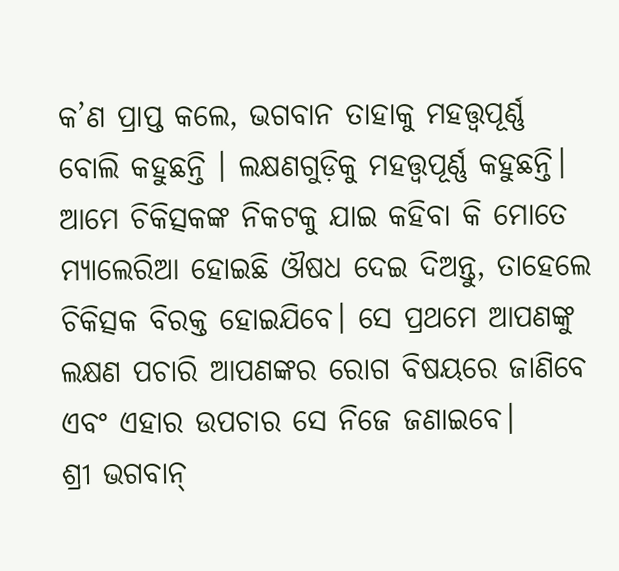କ’ଣ ପ୍ରାପ୍ତ କଲେ, ଭଗବାନ ତାହାକୁ ମହତ୍ତ୍ୱପୂର୍ଣ୍ଣ ବୋଲି କହୁଛନ୍ତି । ଲକ୍ଷଣଗୁଡ଼ିକୁ ମହତ୍ତ୍ୱପୂର୍ଣ୍ଣ କହୁଛନ୍ତି। ଆମେ ଚିକିତ୍ସକଙ୍କ ନିକଟକୁ ଯାଇ କହିବା କି ମୋତେ ମ୍ୟାଲେରିଆ ହୋଇଛି ଔଷଧ ଦେଇ ଦିଅନ୍ତୁ, ତାହେଲେ ଚିକିତ୍ସକ ବିରକ୍ତ ହୋଇଯିବେ। ସେ ପ୍ରଥମେ ଆପଣଙ୍କୁ ଲକ୍ଷଣ ପଚାରି ଆପଣଙ୍କର ରୋଗ ବିଷୟରେ ଜାଣିବେ ଏବଂ ଏହାର ଉପଚାର ସେ ନିଜେ ଜଣାଇବେ।
ଶ୍ରୀ ଭଗବାନ୍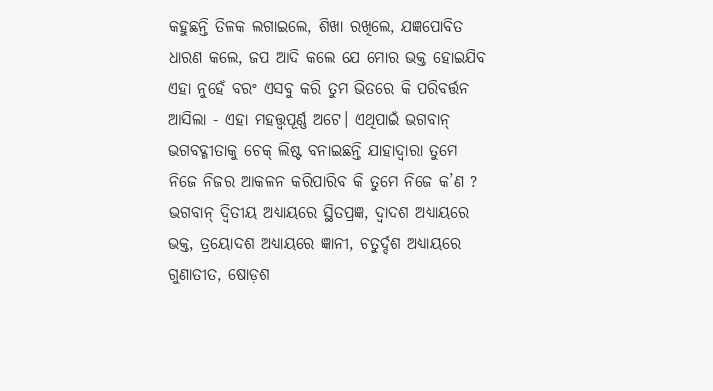କହୁଛନ୍ତି ତିଳକ ଲଗାଇଲେ, ଶିଖା ରଖିଲେ, ଯଜ୍ଞପୋବିତ ଧାରଣ କଲେ, ଜପ ଆଦି କଲେ ଯେ ମୋର ଭକ୍ତ ହୋଇଯିବ ଏହା ନୁହେଁ ବରଂ ଏସବୁ କରି ତୁମ ଭିତରେ କି ପରିବର୍ତ୍ତନ ଆସିଲା - ଏହା ମହତ୍ତ୍ୱପୂର୍ଣ୍ଣ ଅଟେ। ଏଥିପାଇଁ ଭଗବାନ୍ ଭଗବଦ୍ଗୀତାକୁ ଚେକ୍ ଲିଷ୍ଟ ବନାଇଛନ୍ତି ଯାହାଦ୍ବାରା ତୁମେ ନିଜେ ନିଜର ଆକଳନ କରିପାରିବ କି ତୁମେ ନିଜେ କ’ଣ ? ଭଗବାନ୍ ଦ୍ବିତୀୟ ଅଧ୍ୟାୟରେ ସ୍ଥିତପ୍ରଜ୍ଞ, ଦ୍ଵାଦଶ ଅଧ୍ୟାୟରେ ଭକ୍ତ, ତ୍ରୟୋଦଶ ଅଧ୍ୟାୟରେ ଜ୍ଞାନୀ, ଚତୁର୍ଦ୍ଦଶ ଅଧ୍ୟାୟରେ ଗୁଣାତୀତ, ଷୋଡ଼ଶ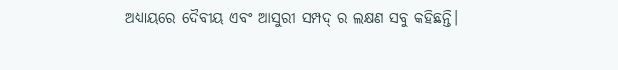ଅଧ୍ୟାୟରେ ଦୈବୀୟ ଏବଂ ଆସୁରୀ ସମ୍ପଦ୍ ର ଲକ୍ଷଣ ସବୁ କହିଛନ୍ତି।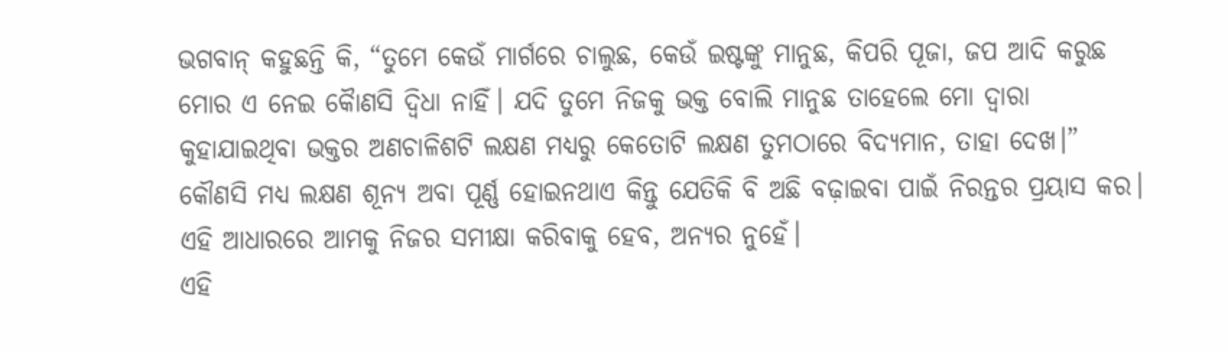ଭଗବାନ୍ କହୁଛନ୍ତି କି, “ତୁମେ କେଉଁ ମାର୍ଗରେ ଚାଲୁଛ, କେଉଁ ଇଷ୍ଟଙ୍କୁ ମାନୁଛ, କିପରି ପୂଜା, ଜପ ଆଦି କରୁଛ ମୋର ଏ ନେଇ କୋୖଣସି ଦ୍ଵିଧା ନାହିଁ। ଯଦି ତୁମେ ନିଜକୁ ଭକ୍ତ ବୋଲି ମାନୁଛ ତାହେଲେ ମୋ ଦ୍ବାରା କୁହାଯାଇଥିବା ଭକ୍ତର ଅଣଚାଳିଶଟି ଲକ୍ଷଣ ମଧ୍ୟରୁ କେତୋଟି ଲକ୍ଷଣ ତୁମଠାରେ ବିଦ୍ୟମାନ, ତାହା ଦେଖ।” କୌଣସି ମଧ୍ୟ ଲକ୍ଷଣ ଶୂନ୍ୟ ଅବା ପୂର୍ଣ୍ଣ ହୋଇନଥାଏ କିନ୍ତୁ ଯେତିକି ବି ଅଛି ବଢ଼ାଇବା ପାଇଁ ନିରନ୍ତର ପ୍ରୟାସ କର। ଏହି ଆଧାରରେ ଆମକୁ ନିଜର ସମୀକ୍ଷା କରିବାକୁ ହେବ, ଅନ୍ୟର ନୁହେଁ।
ଏହି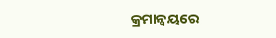କ୍ରମାନ୍ୱୟରେ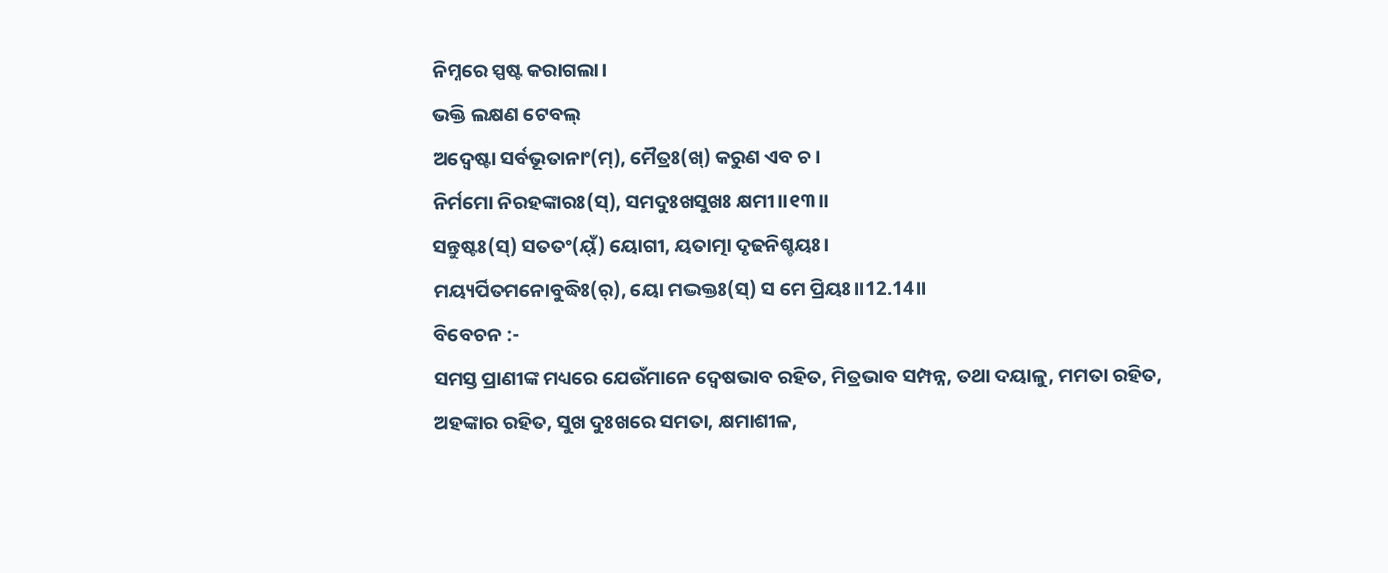ନିମ୍ନରେ ସ୍ପଷ୍ଟ କରାଗଲା।
ଭକ୍ତି ଲକ୍ଷଣ ଟେବଲ୍
ଅଦ୍ୱେଷ୍ଟା ସର୍ବଭୂତାନାଂ(ମ୍), ମୈତ୍ରଃ(ଖ୍) କରୁଣ ଏବ ଚ।
ନିର୍ମମୋ ନିରହଙ୍କାରଃ(ସ୍), ସମଦୁଃଖସୁଖଃ କ୍ଷମୀ।।୧୩।।
ସନ୍ତୁଷ୍ଟଃ(ସ୍) ସତତଂ(ୟ୍ଁ) ୟୋଗୀ, ୟତାତ୍ମା ଦୃଢନିଶ୍ଚୟଃ।
ମୟ୍ୟର୍ପିତମନୋବୁଦ୍ଧିଃ(ର୍), ୟୋ ମଦ୍ଭକ୍ତଃ(ସ୍) ସ ମେ ପ୍ରିୟଃ।।12.14।।
ବିବେଚନ :-
ସମସ୍ତ ପ୍ରାଣୀଙ୍କ ମଧ୍ୟରେ ଯେଉଁମାନେ ଦ୍ୱେଷଭାବ ରହିତ, ମିତ୍ରଭାବ ସମ୍ପନ୍ନ, ତଥା ଦୟାଳୁ, ମମତା ରହିତ, ଅହଙ୍କାର ରହିତ, ସୁଖ ଦୁଃଖରେ ସମତା, କ୍ଷମାଶୀଳ,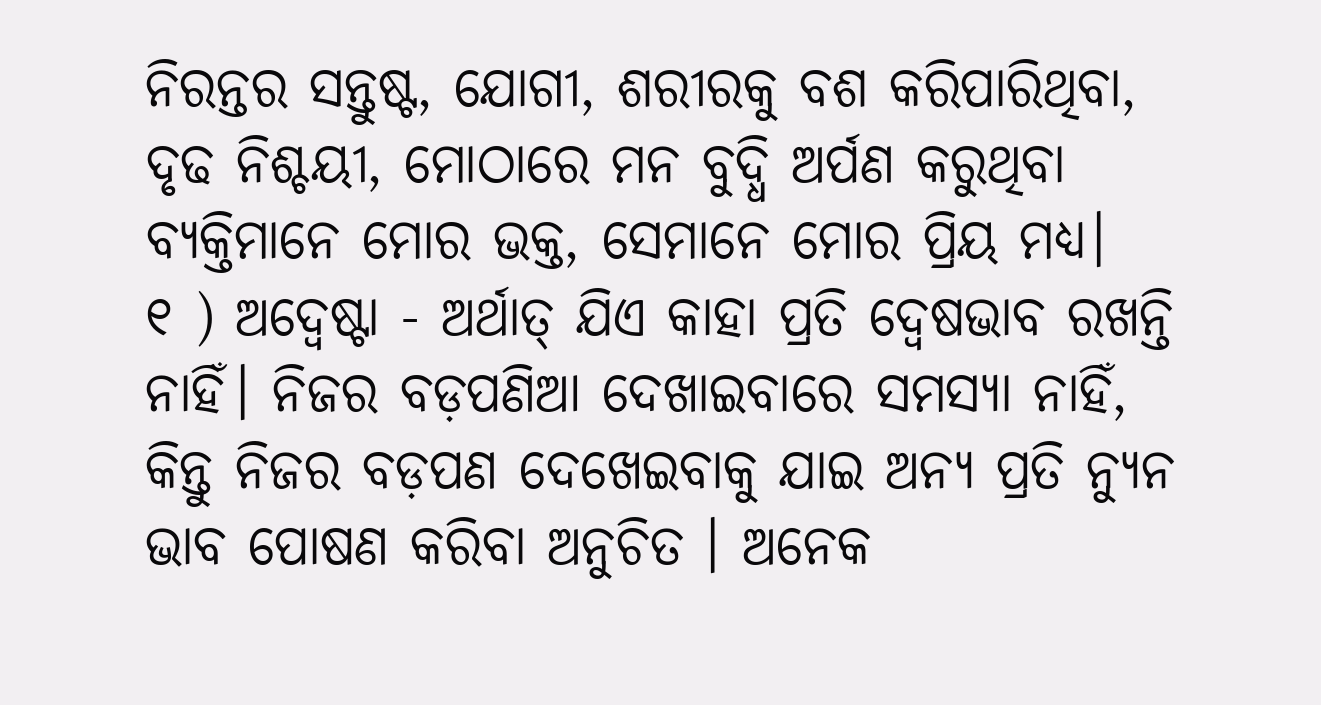ନିରନ୍ତର ସନ୍ତୁଷ୍ଟ, ଯୋଗୀ, ଶରୀରକୁ ବଶ କରିପାରିଥିବା, ଦୃଢ ନିଶ୍ଚୟୀ, ମୋଠାରେ ମନ ବୁଦ୍ଧି ଅର୍ପଣ କରୁଥିବା ବ୍ୟକ୍ତିମାନେ ମୋର ଭକ୍ତ, ସେମାନେ ମୋର ପ୍ରିୟ ମଧ୍ୟ।
୧ ) ଅଦ୍ୱେଷ୍ଟା - ଅର୍ଥାତ୍ ଯିଏ କାହା ପ୍ରତି ଦ୍ୱେଷଭାବ ରଖନ୍ତି ନାହିଁ। ନିଜର ବଡ଼ପଣିଆ ଦେଖାଇବାରେ ସମସ୍ୟା ନାହିଁ, କିନ୍ତୁ ନିଜର ବଡ଼ପଣ ଦେଖେଇବାକୁ ଯାଇ ଅନ୍ୟ ପ୍ରତି ନ୍ୟୁନ ଭାବ ପୋଷଣ କରିବା ଅନୁଚିତ । ଅନେକ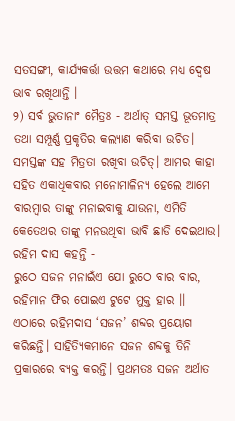ସତସଙ୍ଗୀ, କାର୍ଯ୍ୟକର୍ତ୍ତା ଉତ୍ତମ କଥାରେ ମଧ୍ୟ ଦ୍ୱେଷ ଭାବ ରଖିଥାନ୍ତି ।
୨) ସର୍ବ ଭୁତାନାଂ ମୈତ୍ରଃ - ଅର୍ଥାତ୍ ସମସ୍ତ ଭୂତମାତ୍ର ତଥା ସମ୍ପୂର୍ଣ୍ଣ ପ୍ରକୃତିର କଲ୍ୟାଣ କରିବା ଉଚିତ। ସମସ୍ତଙ୍କ ସହ ମିତ୍ରତା ରଖିବା ଉଚିତ୍। ଆମର କାହା ସହିତ ଏକାଧିକବାର ମନୋମାଳିନ୍ୟ ହେଲେ ଆମେ ବାରମ୍ବାର ତାଙ୍କୁ ମନାଇବାକୁ ଯାଉନା, ଏମିତି କେତେଥର ତାଙ୍କୁ ମନଉଥିବା ଭାବି ଛାଡି ଦେଇଥାଉ।
ରହିମ ଦାସ କହନ୍ତି -
ରୁଠେ ସଜନ ମନାଇଁଏ ଯୋ ରୁଠେ ବାର ବାର,
ରହିମାନ ଫିର ପୋଇଏ ଟୁଟେ ମୁକ୍ତ ହାର ।।
ଏଠାରେ ରହିମଦାସ ‘ସଜନ’ ଶବ୍ଦର ପ୍ରୟୋଗ କରିଛନ୍ତି। ସାହିତ୍ୟିକମାନେ ସଜନ ଶବ୍ଦକୁ ତିନି ପ୍ରକାରରେ ବ୍ୟକ୍ତ କରନ୍ତି। ପ୍ରଥମତଃ ସଜନ ଅର୍ଥାତ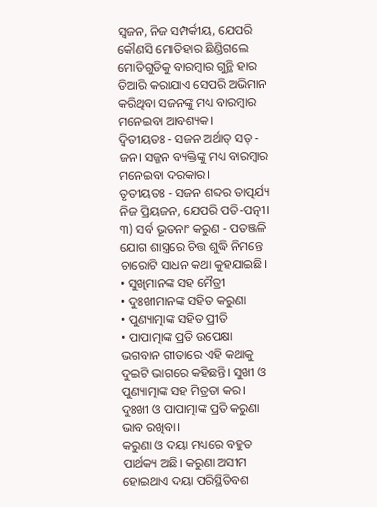ସ୍ୱଜନ, ନିଜ ସମ୍ପର୍କୀୟ, ଯେପରି କୌଣସି ମୋତିହାର ଛିଣ୍ଡିଗଲେ ମୋତିଗୁଡିକୁ ବାରମ୍ବାର ଗୁନ୍ଥି ହାର ତିଆରି କରାଯାଏ ସେପରି ଅଭିମାନ କରିଥିବା ସଜନଙ୍କୁ ମଧ୍ୟ ବାରମ୍ବାର ମନେଇବା ଆବଶ୍ୟକ।
ଦ୍ୱିତୀୟତଃ - ସଜନ ଅର୍ଥାତ୍ ସତ୍ - ଜନ। ସଜ୍ଜନ ବ୍ୟକ୍ତିଙ୍କୁ ମଧ୍ୟ ବାରମ୍ବାର ମନେଇବା ଦରକାର।
ତୃତୀୟତଃ - ସଜନ ଶବ୍ଦର ତାତ୍ପର୍ଯ୍ୟ ନିଜ ପ୍ରିୟଜନ, ଯେପରି ପତି-ପତ୍ନୀ।
୩) ସର୍ବ ଭୂତନାଂ କରୁଣ - ପତଞ୍ଜଳି ଯୋଗ ଶାସ୍ତ୍ରରେ ଚିତ୍ତ ଶୁଦ୍ଧି ନିମନ୍ତେ ଚାରୋଟି ସାଧନ କଥା କୁହଯାଇଛି।
• ସୁଖିମାନଙ୍କ ସହ ମୈତ୍ରୀ
• ଦୁଃଖୀମାନଙ୍କ ସହିତ କରୁଣା
• ପୁଣ୍ୟାତ୍ମାଙ୍କ ସହିତ ପ୍ରୀତି
• ପାପାତ୍ମାଙ୍କ ପ୍ରତି ଉପେକ୍ଷା
ଭଗବାନ ଗୀତାରେ ଏହି କଥାକୁ ଦୁଇଟି ଭାଗରେ କହିଛନ୍ତି। ସୁଖୀ ଓ ପୁଣ୍ୟାତ୍ମାଙ୍କ ସହ ମିତ୍ରତା କର। ଦୁଃଖୀ ଓ ପାପାତ୍ମାଙ୍କ ପ୍ରତି କରୁଣା ଭାବ ରଖିବା।
କରୁଣା ଓ ଦୟା ମଧ୍ୟରେ ବହୁତ ପାର୍ଥକ୍ୟ ଅଛି। କରୁଣା ଅସୀମ ହୋଇଥାଏ ଦୟା ପରିସ୍ଥିତିବଶ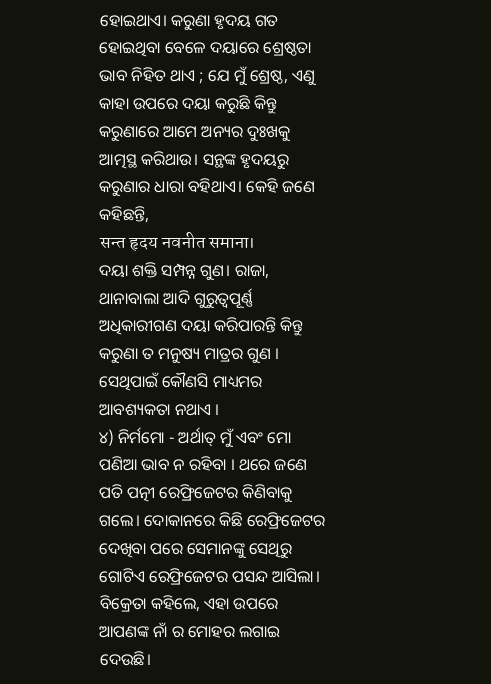ହୋଇଥାଏ। କରୁଣା ହୃଦୟ ଗତ ହୋଇଥିବା ବେଳେ ଦୟାରେ ଶ୍ରେଷ୍ଠତା ଭାବ ନିହିତ ଥାଏ ; ଯେ ମୁଁ ଶ୍ରେଷ୍ଠ, ଏଣୁ କାହା ଉପରେ ଦୟା କରୁଛି କିନ୍ତୁ କରୁଣାରେ ଆମେ ଅନ୍ୟର ଦୁଃଖକୁ ଆତ୍ମସ୍ଥ କରିଥାଉ। ସନ୍ଥଙ୍କ ହୃଦୟରୁ କରୁଣାର ଧାରା ବହିଥାଏ। କେହି ଜଣେ କହିଛନ୍ତି,
सन्त हृदय नवनीत समाना।
ଦୟା ଶକ୍ତି ସମ୍ପନ୍ନ ଗୁଣ। ରାଜା, ଥାନାବାଲା ଆଦି ଗୁରୁତ୍ୱପୂର୍ଣ୍ଣ ଅଧିକାରୀଗଣ ଦୟା କରିପାରନ୍ତି କିନ୍ତୁ କରୁଣା ତ ମନୁଷ୍ୟ ମାତ୍ରର ଗୁଣ । ସେଥିପାଇଁ କୌଣସି ମାଧ୍ୟମର ଆବଶ୍ୟକତା ନଥାଏ ।
୪) ନିର୍ମମୋ - ଅର୍ଥାତ୍ ମୁଁ ଏବଂ ମୋ ପଣିଆ ଭାବ ନ ରହିବା । ଥରେ ଜଣେ ପତି ପତ୍ନୀ ରେଫ୍ରିଜେଟର କିଣିବାକୁ ଗଲେ। ଦୋକାନରେ କିଛି ରେଫ୍ରିଜେଟର ଦେଖିବା ପରେ ସେମାନଙ୍କୁ ସେଥିରୁ ଗୋଟିଏ ରେଫ୍ରିଜେଟର ପସନ୍ଦ ଆସିଲା। ବିକ୍ରେତା କହିଲେ, ଏହା ଉପରେ ଆପଣଙ୍କ ନାଁ ର ମୋହର ଲଗାଇ ଦେଉଛି।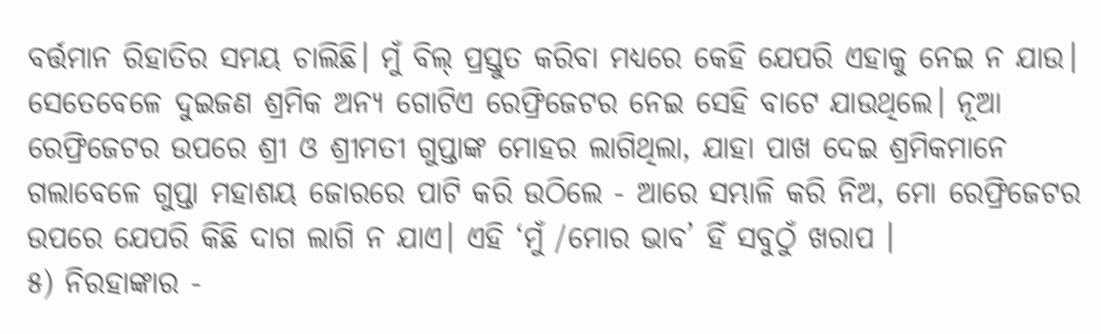ବର୍ତ୍ତମାନ ରିହାତିର ସମୟ ଚାଲିଛି। ମୁଁ ବିଲ୍ ପ୍ରସ୍ତୁତ କରିବା ମଧ୍ୟରେ କେହି ଯେପରି ଏହାକୁ ନେଇ ନ ଯାଉ। ସେତେବେଳେ ଦୁଇଜଣ ଶ୍ରମିକ ଅନ୍ୟ ଗୋଟିଏ ରେଫ୍ରିଜେଟର ନେଇ ସେହି ବାଟେ ଯାଉଥିଲେ। ନୂଆ ରେଫ୍ରିଜେଟର ଉପରେ ଶ୍ରୀ ଓ ଶ୍ରୀମତୀ ଗୁପ୍ତାଙ୍କ ମୋହର ଲାଗିଥିଲା, ଯାହା ପାଖ ଦେଇ ଶ୍ରମିକମାନେ ଗଲାବେଳେ ଗୁପ୍ତା ମହାଶୟ ଜୋରରେ ପାଟି କରି ଉଠିଲେ - ଆରେ ସମ୍ଭାଳି କରି ନିଅ, ମୋ ରେଫ୍ରିଜେଟର ଉପରେ ଯେପରି କିଛି ଦାଗ ଲାଗି ନ ଯାଏ। ଏହି ‘ମୁଁ /ମୋର ଭାବ’ ହିଁ ସବୁଠୁଁ ଖରାପ ।
୫) ନିରହାଙ୍କାର -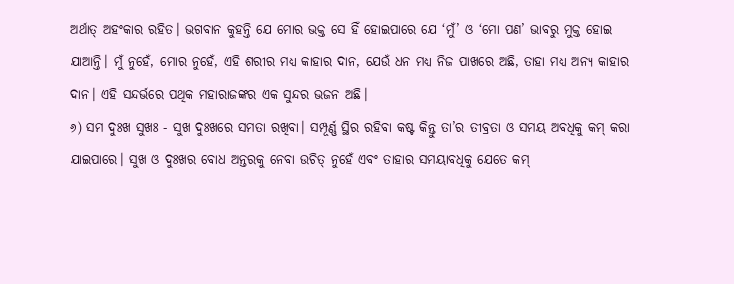ଅର୍ଥାତ୍ ଅହଂକାର ରହିତ। ଭଗବାନ କୁହନ୍ତି ଯେ ମୋର ଭକ୍ତ ସେ ହିଁ ହୋଇପାରେ ଯେ ‘ମୁଁ’ ଓ ‘ମୋ ପଣ’ ଭାବରୁ ମୁକ୍ତ ହୋଇ ଯାଆନ୍ତି। ମୁଁ ନୁହେଁ, ମୋର ନୁହେଁ, ଏହି ଶରୀର ମଧ୍ୟ କାହାର ଦାନ, ଯେଉଁ ଧନ ମଧ୍ୟ ନିଜ ପାଖରେ ଅଛି, ତାହା ମଧ୍ୟ ଅନ୍ୟ କାହାର ଦାନ। ଏହି ସନ୍ଦର୍ଭରେ ପଥିକ ମହାରାଜଙ୍କର ଏକ ସୁନ୍ଦର ଭଜନ ଅଛି।
୬) ସମ ଦୁଃଖ ସୁଖଃ - ସୁଖ ଦୁଃଖରେ ସମତା ରଖିବା। ସମ୍ପୂର୍ଣ୍ଣ ସ୍ଥିର ରହିବା କଷ୍ଟ କିନ୍ତୁ ତା’ର ତୀବ୍ରତା ଓ ସମୟ ଅବଧିକୁ କମ୍ କରା ଯାଇପାରେ। ସୁଖ ଓ ଦୁଃଖର ବୋଧ ଅନ୍ତରକୁ ନେବା ଉଚିତ୍ ନୁହେଁ ଏବଂ ତାହାର ସମୟାବଧିକୁ ଯେତେ କମ୍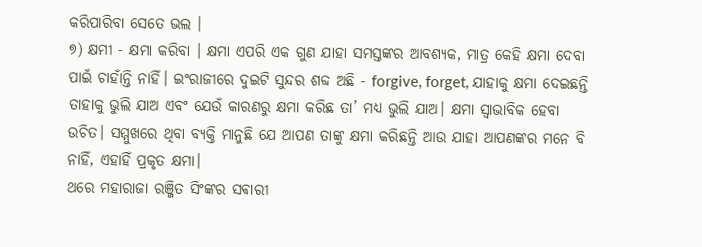କରିପାରିବା ସେତେ ଭଲ ।
୭) କ୍ଷମୀ - କ୍ଷମା କରିବା । କ୍ଷମା ଏପରି ଏକ ଗୁଣ ଯାହା ସମସ୍ତଙ୍କର ଆବଶ୍ୟକ, ମାତ୍ର କେହି କ୍ଷମା ଦେବା ପାଇଁ ଚାହାଁନ୍ତି ନାହିଁ। ଇଂରାଜୀରେ ଦୁଇଟି ସୁନ୍ଦର ଶବ୍ଦ ଅଛି - forgive, forget, ଯାହାକୁ କ୍ଷମା ଦେଇଛନ୍ତି ତାହାକୁ ଭୁଲି ଯାଅ ଏବଂ ଯେଉଁ କାରଣରୁ କ୍ଷମା କରିଛ ତା’ ମଧ୍ୟ ଭୁଲି ଯାଅ। କ୍ଷମା ସ୍ୱାଭାବିକ ହେବା ଉଚିତ। ସମ୍ମୁଖରେ ଥିବା ବ୍ୟକ୍ତି ମାନୁଛି ଯେ ଆପଣ ତାଙ୍କୁ କ୍ଷମା କରିଛନ୍ତି ଆଉ ଯାହା ଆପଣଙ୍କର ମନେ ବି ନାହିଁ, ଏହାହିଁ ପ୍ରକୃତ କ୍ଷମା।
ଥରେ ମହାରାଜା ରଞ୍ଜିତ ସିଂଙ୍କର ସଵାରୀ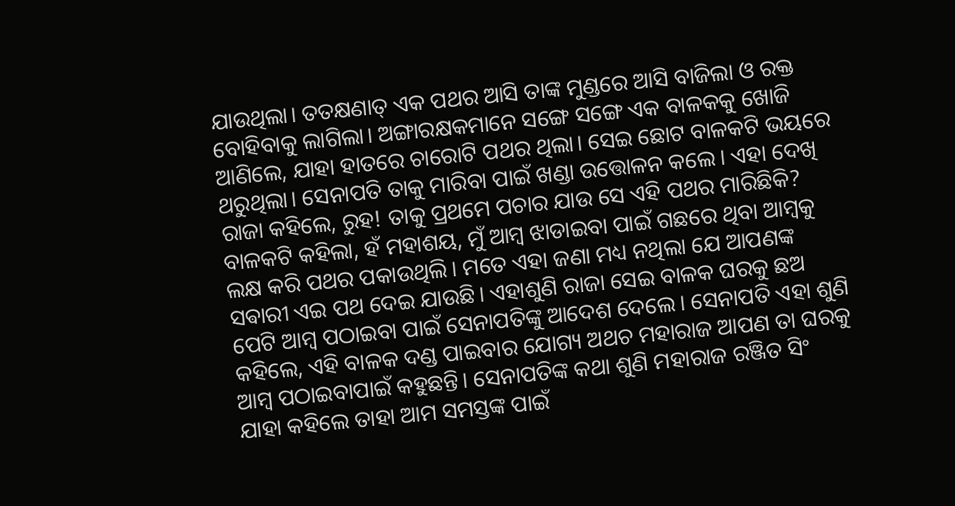ଯାଉଥିଲା। ତତକ୍ଷଣାତ୍ ଏକ ପଥର ଆସି ତାଙ୍କ ମୁଣ୍ଡରେ ଆସି ବାଜିଲା ଓ ରକ୍ତ ବୋହିବାକୁ ଲାଗିଲା। ଅଙ୍ଗାରକ୍ଷକମାନେ ସଙ୍ଗେ ସଙ୍ଗେ ଏକ ବାଳକକୁ ଖୋଜି ଆଣିଲେ, ଯାହା ହାତରେ ଚାରୋଟି ପଥର ଥିଲା। ସେଇ ଛୋଟ ବାଳକଟି ଭୟରେ ଥରୁଥିଲା। ସେନାପତି ତାକୁ ମାରିବା ପାଇଁ ଖଣ୍ଡା ଉତ୍ତୋଳନ କଲେ। ଏହା ଦେଖି ରାଜା କହିଲେ, ରୁହ! ତାକୁ ପ୍ରଥମେ ପଚାର ଯାଉ ସେ ଏହି ପଥର ମାରିଛିକି? ବାଳକଟି କହିଲା, ହଁ ମହାଶୟ, ମୁଁ ଆମ୍ବ ଝାଡାଇବା ପାଇଁ ଗଛରେ ଥିବା ଆମ୍ବକୁ ଲକ୍ଷ କରି ପଥର ପକାଉଥିଲି। ମତେ ଏହା ଜଣା ମଧ୍ୟ ନଥିଲା ଯେ ଆପଣଙ୍କ ସଵାରୀ ଏଇ ପଥ ଦେଇ ଯାଉଛି। ଏହାଶୁଣି ରାଜା ସେଇ ବାଳକ ଘରକୁ ଛଅ ପେଟି ଆମ୍ବ ପଠାଇବା ପାଇଁ ସେନାପତିଙ୍କୁ ଆଦେଶ ଦେଲେ। ସେନାପତି ଏହା ଶୁଣି କହିଲେ, ଏହି ବାଳକ ଦଣ୍ଡ ପାଇବାର ଯୋଗ୍ୟ ଅଥଚ ମହାରାଜ ଆପଣ ତା ଘରକୁ ଆମ୍ବ ପଠାଇବାପାଇଁ କହୁଛନ୍ତି। ସେନାପତିଙ୍କ କଥା ଶୁଣି ମହାରାଜ ରଞ୍ଜିତ ସିଂ ଯାହା କହିଲେ ତାହା ଆମ ସମସ୍ତଙ୍କ ପାଇଁ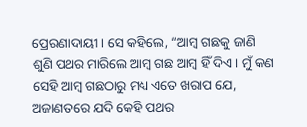ପ୍ରେରଣାଦାୟୀ। ସେ କହିଲେ, “ଆମ୍ବ ଗଛକୁ ଜାଣି ଶୁଣି ପଥର ମାରିଲେ ଆମ୍ବ ଗଛ ଆମ୍ବ ହିଁ ଦିଏ। ମୁଁ କଣ ସେହି ଆମ୍ବ ଗଛଠାରୁ ମଧ୍ୟ ଏତେ ଖରାପ ଯେ, ଅଜାଣତରେ ଯଦି କେହି ପଥର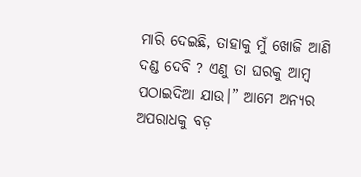ମାରି ଦେଇଛି, ତାହାକୁ ମୁଁ ଖୋଜି ଆଣି ଦଣ୍ଡ ଦେବି ? ଏଣୁ ତା ଘରକୁ ଆମ୍ବ ପଠାଇଦିଆ ଯାଉ।” ଆମେ ଅନ୍ୟର ଅପରାଧକୁ ବଡ଼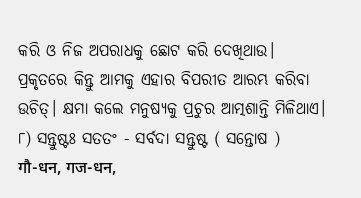କରି ଓ ନିଜ ଅପରାଧକୁ ଛୋଟ କରି ଦେଖିଥାଉ। ପ୍ରକୃତରେ କିନ୍ତୁ ଆମକୁ ଏହାର ବିପରୀତ ଆରମ୍ଭ କରିବା ଉଚିତ୍। କ୍ଷମା କଲେ ମନୁଷ୍ୟକୁ ପ୍ରଚୁର ଆତ୍ମଶାନ୍ତି ମିଳିଥାଏ।
୮) ସନ୍ତୁଷ୍ଟଃ ସତତଂ - ସର୍ବଦା ସନ୍ତୁଷ୍ଟ ( ସନ୍ତୋଷ )
गौ-धन, गज-धन,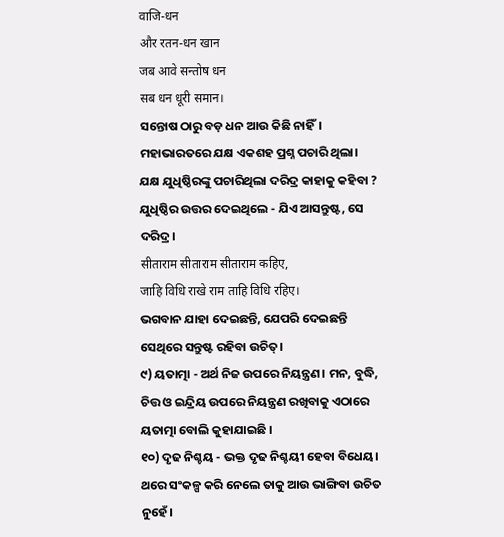वाजि-धन
और रतन-धन खान
जब आवे सन्तोष धन
सब धन धूरी समान।
ସନ୍ତୋଷ ଠାରୁ ବଡ଼ ଧନ ଆଉ କିଛି ନାହିଁ। ମହାଭାରତରେ ଯକ୍ଷ ଏକଶହ ପ୍ରଶ୍ନ ପଚାରି ଥିଲା। ଯକ୍ଷ ଯୁଧିଷ୍ଠିରଙ୍କୁ ପଚାରିଥିଲା ଦରିଦ୍ର କାହାକୁ କହିବା ? ଯୁଧିଷ୍ଠିର ଉତ୍ତର ଦେଇଥିଲେ - ଯିଏ ଆସନ୍ତୁଷ୍ଟ, ସେ ଦରିଦ୍ର।
सीताराम सीताराम सीताराम कहिए,
जाहि विधि राखे राम ताहि विधि रहिए।
ଭଗବାନ ଯାହା ଦେଇଛନ୍ତି, ଯେପରି ଦେଇଛନ୍ତି ସେଥିରେ ସନ୍ତୁଷ୍ଟ ରହିବା ଉଚିତ୍।
୯) ୟତାତ୍ମା - ଅର୍ଥ ନିଜ ଉପରେ ନିୟନ୍ତ୍ରଣ। ମନ, ବୁଦ୍ଧି, ଚିତ୍ତ ଓ ଇନ୍ଦ୍ରିୟ ଉପରେ ନିୟନ୍ତ୍ରଣ ରଖିବାକୁ ଏଠାରେ ୟତାତ୍ମା ବୋଲି କୁହାଯାଇଛି ।
୧୦) ଦୃଢ ନିଶ୍ଚୟ - ଭକ୍ତ ଦୃଢ ନିଶ୍ଚୟୀ ହେବା ବିଧେୟ। ଥରେ ସଂକଳ୍ପ କରି ନେଲେ ତାକୁ ଆଉ ଭାଙ୍ଗିବା ଉଚିତ ନୁହେଁ।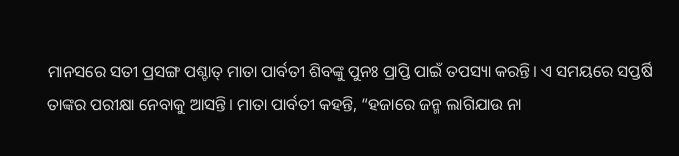ମାନସରେ ସତୀ ପ୍ରସଙ୍ଗ ପଶ୍ଚାତ୍ ମାତା ପାର୍ବତୀ ଶିବଙ୍କୁ ପୁନଃ ପ୍ରାପ୍ତି ପାଇଁ ତପସ୍ୟା କରନ୍ତି। ଏ ସମୟରେ ସପ୍ତର୍ଷି ତାଙ୍କର ପରୀକ୍ଷା ନେବାକୁ ଆସନ୍ତି। ମାତା ପାର୍ବତୀ କହନ୍ତି, “ହଜାରେ ଜନ୍ମ ଲାଗିଯାଉ ନା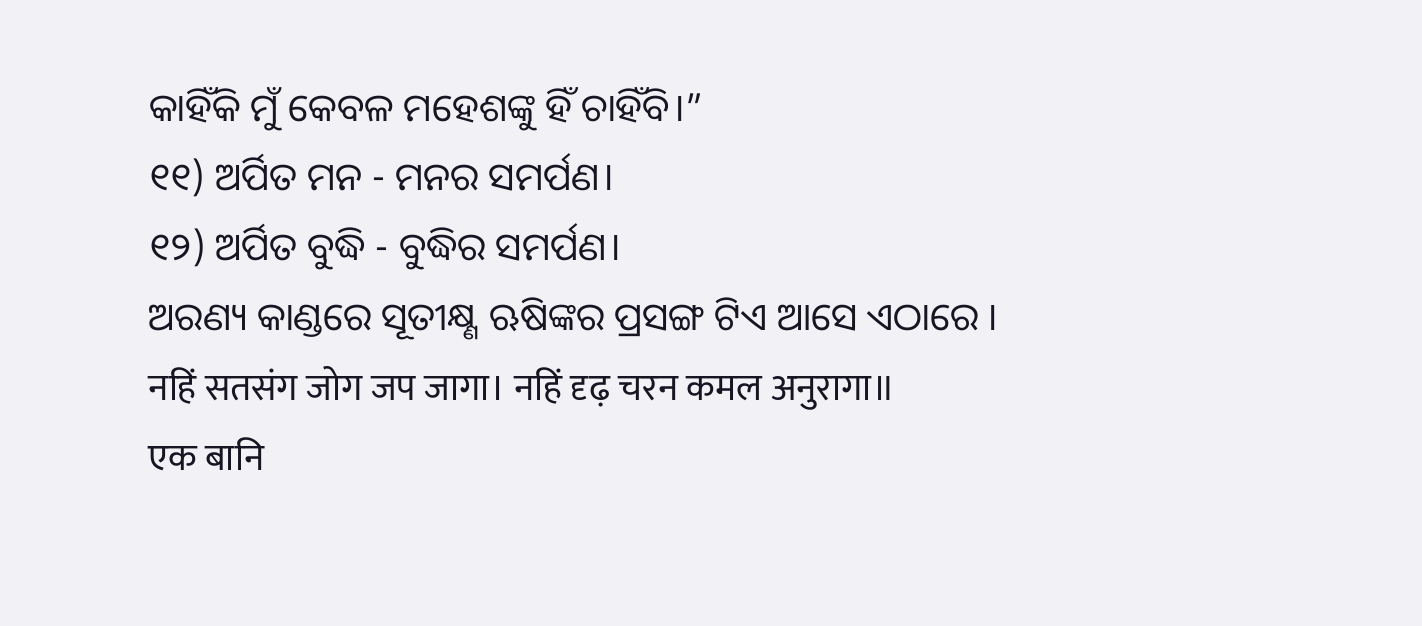କାହିଁକି ମୁଁ କେବଳ ମହେଶଙ୍କୁ ହିଁ ଚାହିଁବି।”
୧୧) ଅର୍ପିତ ମନ - ମନର ସମର୍ପଣ।
୧୨) ଅର୍ପିତ ବୁଦ୍ଧି - ବୁଦ୍ଧିର ସମର୍ପଣ।
ଅରଣ୍ୟ କାଣ୍ଡରେ ସୂତୀକ୍ଷ୍ଣ ଋଷିଙ୍କର ପ୍ରସଙ୍ଗ ଟିଏ ଆସେ ଏଠାରେ ।
नहिं सतसंग जोग जप जागा। नहिं दृढ़ चरन कमल अनुरागा॥
एक बानि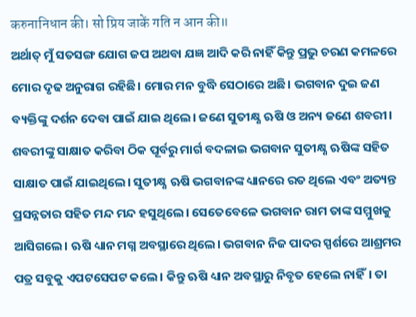करुनानिधान की। सो प्रिय जाकें गति न आन की॥
ଅର୍ଥାତ୍ ମୁଁ ସତସଙ୍ଗ ଯୋଗ ଜପ ଅଥବା ଯଜ୍ଞ ଆଦି କରି ନାହିଁ କିନ୍ତୁ ପ୍ରଭୁ ଚରଣ କମଳରେ ମୋର ଦୃଢ ଅନୁରାଗ ରହିଛି। ମୋର ମନ ବୁଦ୍ଧି ସେଠାରେ ଅଛି। ଭଗବାନ ଦୁଇ ଜଣ ବ୍ୟକ୍ତିଙ୍କୁ ଦର୍ଶନ ଦେବା ପାଇଁ ଯାଇ ଥିଲେ। ଜଣେ ସୁତୀକ୍ଷ୍ଣ ଋଷି ଓ ଅନ୍ୟ ଜଣେ ଶବରୀ। ଶବରୀଙ୍କୁ ସାକ୍ଷାତ କରିବା ଠିକ ପୂର୍ବରୁ ମାର୍ଗ ବଦଳାଇ ଭଗବାନ ସୁତୀକ୍ଷ୍ଣ ଋଷିଙ୍କ ସହିତ ସାକ୍ଷାତ ପାଇଁ ଯାଇଥିଲେ। ସୁତୀକ୍ଷ୍ଣ ଋଷି ଭଗବାନଙ୍କ ଧ୍ୟାନରେ ରତ ଥିଲେ ଏବଂ ଅତ୍ୟନ୍ତ ପ୍ରସନ୍ନତାର ସହିତ ମନ୍ଦ ମନ୍ଦ ହସୁଥିଲେ। ସେତେବେଳେ ଭଗବାନ ରାମ ତାଙ୍କ ସମ୍ମୁଖକୁ ଆସିଗଲେ। ଋଷି ଧ୍ୟାନ ମଗ୍ନ ଅବସ୍ଥାରେ ଥିଲେ। ଭଗବାନ ନିଜ ପାଦର ସ୍ପର୍ଶରେ ଆଶ୍ରମର ପତ୍ର ସବୁକୁ ଏପଟସେପଟ କଲେ। କିନ୍ତୁ ଋଷି ଧ୍ୟାନ ଅବସ୍ଥାରୁ ନିବୃତ ହେଲେ ନାହିଁ। ତା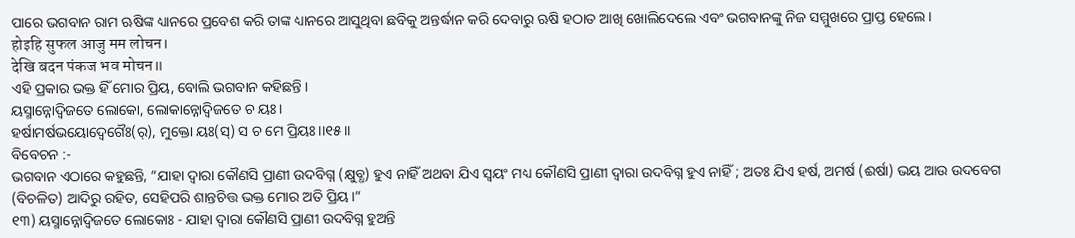ପାରେ ଭଗବାନ ରାମ ଋଷିଙ୍କ ଧ୍ୟାନରେ ପ୍ରବେଶ କରି ତାଙ୍କ ଧ୍ୟାନରେ ଆସୁଥିବା ଛବିକୁ ଅନ୍ତର୍ଦ୍ଧାନ କରି ଦେବାରୁ ଋଷି ହଠାତ ଆଖି ଖୋଲିଦେଲେ ଏବଂ ଭଗବାନଙ୍କୁ ନିଜ ସମ୍ମୁଖରେ ପ୍ରାପ୍ତ ହେଲେ।
होइहि सुफल आजु मम लोचन।
देखि बदन पंकज भव मोचन॥
ଏହି ପ୍ରକାର ଭକ୍ତ ହିଁ ମୋର ପ୍ରିୟ, ବୋଲି ଭଗବାନ କହିଛନ୍ତି ।
ୟସ୍ମାନ୍ନୋଦ୍ୱିଜତେ ଲୋକୋ, ଲୋକାନ୍ନୋଦ୍ୱିଜତେ ଚ ୟଃ।
ହର୍ଷାମର୍ଷଭୟୋଦ୍ୱେଗୈଃ(ର୍), ମୁକ୍ତୋ ୟଃ(ସ୍) ସ ଚ ମେ ପ୍ରିୟଃ।।୧୫।।
ବିବେଚନ :-
ଭଗବାନ ଏଠାରେ କହୁଛନ୍ତି, “ଯାହା ଦ୍ୱାରା କୌଣସି ପ୍ରାଣୀ ଉଦବିଗ୍ନ (କ୍ଷୁବ୍ଧ) ହୁଏ ନାହିଁ ଅଥବା ଯିଏ ସ୍ୱୟଂ ମଧ୍ୟ କୌଣସି ପ୍ରାଣୀ ଦ୍ଵାରା ଉଦବିଗ୍ନ ହୁଏ ନାହିଁ ; ଅତଃ ଯିଏ ହର୍ଷ, ଅମର୍ଷ (ଈର୍ଷା) ଭୟ ଆଉ ଉଦବେଗ (ବିଚଳିତ) ଆଦିରୁ ରହିତ, ସେହିପରି ଶାନ୍ତଚିତ୍ତ ଭକ୍ତ ମୋର ଅତି ପ୍ରିୟ।”
୧୩) ୟସ୍ମାନ୍ନୋଦ୍ଵିଜତେ ଲୋକୋଃ - ଯାହା ଦ୍ୱାରା କୌଣସି ପ୍ରାଣୀ ଉଦବିଗ୍ନ ହୁଅନ୍ତି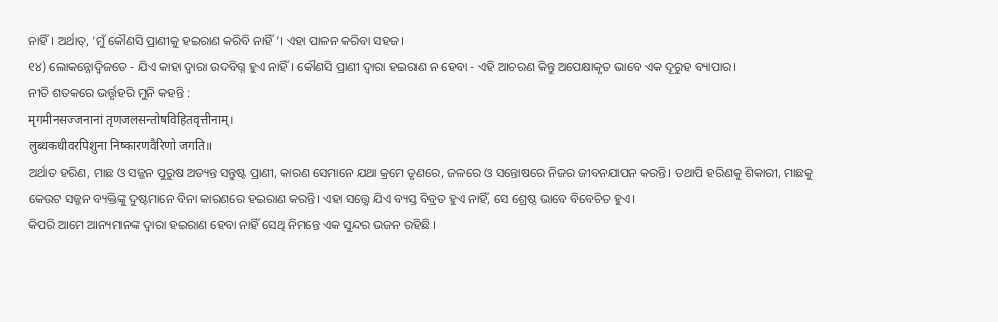ନାହିଁ। ଅର୍ଥାତ୍, ‘ମୁଁ କୌଣସି ପ୍ରାଣୀକୁ ହଇରାଣ କରିବି ନାହିଁ’। ଏହା ପାଳନ କରିବା ସହଜ।
୧୪) ଲୋକନ୍ନୋଦ୍ଵିଜତେ - ଯିଏ କାହା ଦ୍ୱାରା ଉଦବିଗ୍ନ ହୁଏ ନାହିଁ। କୌଣସି ପ୍ରାଣୀ ଦ୍ୱାରା ହଇରାଣ ନ ହେବା - ଏହି ଆଚରଣ କିନ୍ତୁ ଅପେକ୍ଷାକୃତ ଭାବେ ଏକ ଦୂରୁହ ବ୍ୟାପାର।
ନୀତି ଶତକରେ ଭର୍ତ୍ତୃହରି ମୁନି କହନ୍ତି :
मृगमीनसज्जनानां तृणजलसन्तोषविहितवृत्तीनाम्।
लुब्धकधीवरपिशुना निष्कारणवैरिणो जगति॥
ଅର୍ଥାତ ହରିଣ, ମାଛ ଓ ସଜ୍ଜନ ପୁରୁଷ ଅତ୍ୟନ୍ତ ସନ୍ତୁଷ୍ଟ ପ୍ରାଣୀ, କାରଣ ସେମାନେ ଯଥା କ୍ରମେ ତୃଣରେ, ଜଳରେ ଓ ସନ୍ତୋଷରେ ନିଜର ଜୀବନଯାପନ କରନ୍ତି। ତଥାପି ହରିଣକୁ ଶିକାରୀ, ମାଛକୁ କେଉଟ ସଜ୍ଜନ ବ୍ୟକ୍ତିଙ୍କୁ ଦୁଷ୍ଟମାନେ ବିନା କାରଣରେ ହଇରାଣ କରନ୍ତି। ଏହା ସତ୍ତ୍ୱେ ଯିଏ ବ୍ୟସ୍ତ ବିବ୍ରତ ହୁଏ ନାହିଁ, ସେ ଶ୍ରେଷ୍ଠ ଭାବେ ବିବେଚିତ ହୁଏ।
କିପରି ଆମେ ଆନ୍ୟମାନଙ୍କ ଦ୍ୱାରା ହଇରାଣ ହେବା ନାହିଁ ସେଥି ନିମନ୍ତେ ଏକ ସୁନ୍ଦର ଭଜନ ରହିଛି ।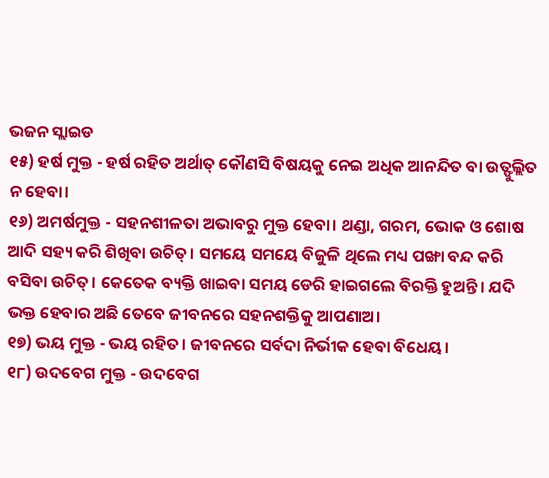ଭଜନ ସ୍ଲାଇଡ
୧୫) ହର୍ଷ ମୁକ୍ତ - ହର୍ଷ ରହିତ ଅର୍ଥାତ୍ କୌଣସି ବିଷୟକୁ ନେଇ ଅଧିକ ଆନନ୍ଦିତ ବା ଉତ୍ଫୁଲ୍ଲିତ ନ ହେବା।
୧୬) ଅମର୍ଷମୁକ୍ତ - ସହନଶୀଳତା ଅଭାବରୁ ମୁକ୍ତ ହେବା। ଥଣ୍ଡା, ଗରମ, ଭୋକ ଓ ଶୋଷ ଆଦି ସହ୍ୟ କରି ଶିଖିବା ଉଚିତ୍। ସମୟେ ସମୟେ ବିଜୁଳି ଥିଲେ ମଧ୍ୟ ପଙ୍ଖା ବନ୍ଦ କରି ବସିବା ଉଚିତ୍। କେତେକ ବ୍ୟକ୍ତି ଖାଇବା ସମୟ ଡେରି ହାଇଗଲେ ବିରକ୍ତି ହୁଅନ୍ତି। ଯଦି ଭକ୍ତ ହେବାର ଅଛି ତେବେ ଜୀବନରେ ସହନଶକ୍ତିକୁ ଆପଣାଅ।
୧୭) ଭୟ ମୁକ୍ତ - ଭୟ ରହିତ। ଜୀବନରେ ସର୍ବଦା ନିର୍ଭୀକ ହେବା ବିଧେୟ।
୧୮) ଉଦବେଗ ମୁକ୍ତ - ଉଦବେଗ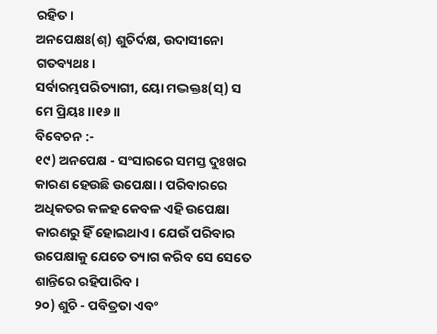ରହିତ।
ଅନପେକ୍ଷଃ(ଶ୍) ଶୁଚିର୍ଦକ୍ଷ, ଉଦାସୀନୋ ଗତବ୍ୟଥଃ।
ସର୍ବାରମ୍ଭପରିତ୍ୟାଗୀ, ୟୋ ମଦ୍ଭକ୍ତଃ(ସ୍) ସ ମେ ପ୍ରିୟଃ।।୧୬।।
ବିବେଚନ :-
୧୯) ଅନପେକ୍ଷ - ସଂସାରରେ ସମସ୍ତ ଦୁଃଖର କାରଣ ହେଉଛି ଉପେକ୍ଷା । ପରିବାରରେ ଅଧିକତର କଳହ କେବଳ ଏହି ଉପେକ୍ଷା କାରଣରୁ ହିଁ ହୋଇଥାଏ। ଯେଉଁ ପରିବାର ଉପେକ୍ଷାକୁ ଯେତେ ତ୍ୟାଗ କରିବ ସେ ସେତେ ଶାନ୍ତିରେ ରହିପାରିବ।
୨୦) ଶୁଚି - ପବିତ୍ରତା ଏବଂ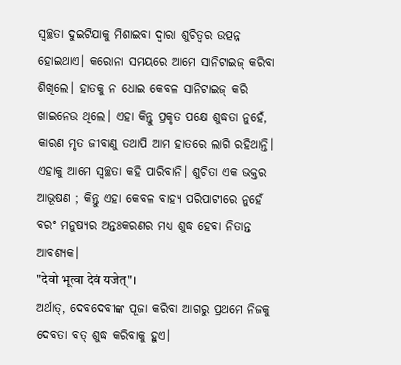ସ୍ବଚ୍ଛତା ଦୁଇଟିଯାକୁ ମିଶାଇବା ଦ୍ବାରା ଶୁଚିତ୍ବର ଉତ୍ପନ୍ନ ହୋଇଥାଏ। କରୋନା ସମୟରେ ଆମେ ସାନିଟାଇଜ୍ କରିବା ଶିଖିଲେ। ହାତକୁ ନ ଧୋଇ କେବଳ ସାନିଟାଇଜ୍ କରି ଖାଇନେଉ ଥିଲେ। ଏହା କିନ୍ତୁ ପ୍ରକୃତ ପକ୍ଷେ ଶୁଦ୍ଧତା ନୁହେଁ, କାରଣ ମୃତ ଜୀବାଣୁ ତଥାପି ଆମ ହାତରେ ଲାଗି ରହିଥାନ୍ତି। ଏହାକୁ ଆମେ ସ୍ବଚ୍ଛତା କହି ପାରିବାନି। ଶୁଚିତା ଏକ ଭକ୍ତର ଆଭୂଷଣ ; କିନ୍ତୁ ଏହା କେବଳ ବାହ୍ୟ ପରିପାଟୀରେ ନୁହେଁ ବରଂ ମନୁଷ୍ୟର ଅନ୍ତଃକରଣର ମଧ୍ୟ ଶୁଦ୍ଧ ହେବା ନିତାନ୍ତ ଆବଶ୍ୟକ।
"देवो भूत्वा देवं यजेत्"।
ଅର୍ଥାତ୍, ଦେବଦେବୀଙ୍କ ପୂଜା କରିବା ଆଗରୁ ପ୍ରଥମେ ନିଜକୁ ଦେବତା ବତ୍ ଶୁଦ୍ଧ କରିବାକୁ ହୁଏ।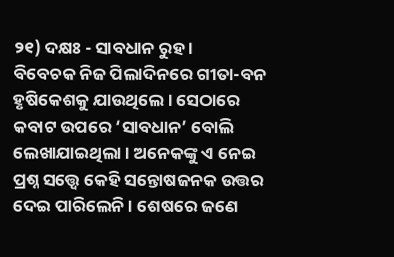୨୧) ଦକ୍ଷଃ - ସାବଧାନ ରୁହ ।
ବିବେଚକ ନିଜ ପିଲାଦିନରେ ଗୀତା-ବନ ହୃଷିକେଶକୁ ଯାଉଥିଲେ । ସେଠାରେ କବାଟ ଉପରେ ‘ସାବଧାନ’ ବୋଲି ଲେଖାଯାଇଥିଲା । ଅନେକଙ୍କୁ ଏ ନେଇ ପ୍ରଶ୍ନ ସତ୍ତ୍ବେ କେହି ସନ୍ତୋଷଜନକ ଉତ୍ତର ଦେଇ ପାରିଲେନି । ଶେଷରେ ଜଣେ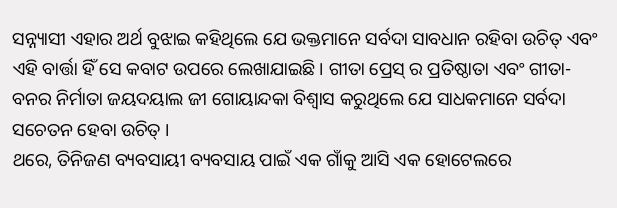ସନ୍ନ୍ୟାସୀ ଏହାର ଅର୍ଥ ବୁଝାଇ କହିଥିଲେ ଯେ ଭକ୍ତମାନେ ସର୍ବଦା ସାବଧାନ ରହିବା ଉଚିତ୍ ଏବଂ ଏହି ବାର୍ତ୍ତା ହିଁ ସେ କବାଟ ଉପରେ ଲେଖାଯାଇଛି। ଗୀତା ପ୍ରେସ୍ ର ପ୍ରତିଷ୍ଠାତା ଏବଂ ଗୀତା-ବନର ନିର୍ମାତା ଜୟଦୟାଲ ଜୀ ଗୋୟାନ୍ଦକା ବିଶ୍ୱାସ କରୁଥିଲେ ଯେ ସାଧକମାନେ ସର୍ବଦା ସଚେତନ ହେବା ଉଚିତ୍ ।
ଥରେ, ତିନିଜଣ ବ୍ୟବସାୟୀ ବ୍ୟବସାୟ ପାଇଁ ଏକ ଗାଁକୁ ଆସି ଏକ ହୋଟେଲରେ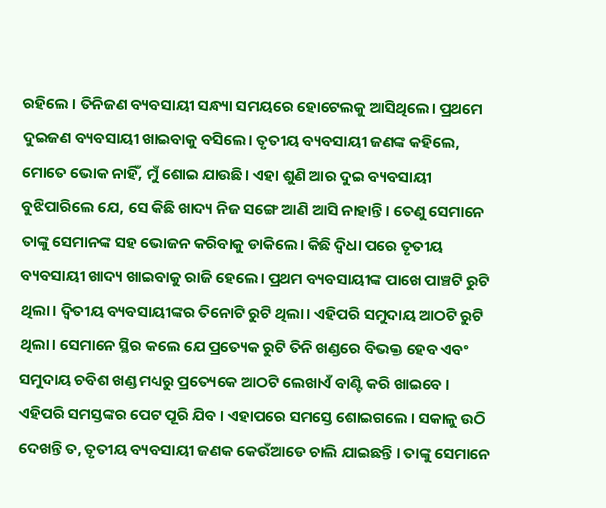ରହିଲେ । ତିନିଜଣ ବ୍ୟବସାୟୀ ସନ୍ଧ୍ୟା ସମୟରେ ହୋଟେଲକୁ ଆସିଥିଲେ। ପ୍ରଥମେ ଦୁଇଜଣ ବ୍ୟବସାୟୀ ଖାଇବାକୁ ବସିଲେ। ତୃତୀୟ ବ୍ୟବସାୟୀ ଜଣଙ୍କ କହିଲେ, ମୋତେ ଭୋକ ନାହିଁ, ମୁଁ ଶୋଇ ଯାଉଛି। ଏହା ଶୁଣି ଆର ଦୁଇ ବ୍ୟବସାୟୀ ବୁଝିପାରିଲେ ଯେ, ସେ କିଛି ଖାଦ୍ୟ ନିଜ ସଙ୍ଗେ ଆଣି ଆସି ନାହାନ୍ତି। ତେଣୁ ସେମାନେ ତାଙ୍କୁ ସେମାନଙ୍କ ସହ ଭୋଜନ କରିବାକୁ ଡାକିଲେ। କିଛି ଦ୍ୱିଧା ପରେ ତୃତୀୟ ବ୍ୟବସାୟୀ ଖାଦ୍ୟ ଖାଇବାକୁ ରାଜି ହେଲେ। ପ୍ରଥମ ବ୍ୟବସାୟୀଙ୍କ ପାଖେ ପାଞ୍ଚଟି ରୁଟି ଥିଲା। ଦ୍ୱିତୀୟ ବ୍ୟବସାୟୀଙ୍କର ତିନୋଟି ରୁଟି ଥିଲା। ଏହିପରି ସମୁଦାୟ ଆଠଟି ରୁଟି ଥିଲା। ସେମାନେ ସ୍ଥିର କଲେ ଯେ ପ୍ରତ୍ୟେକ ରୁଟି ତିନି ଖଣ୍ଡରେ ବିଭକ୍ତ ହେବ ଏବଂ ସମୁଦାୟ ଚବିଶ ଖଣ୍ଡ ମଧ୍ୟରୁ ପ୍ରତ୍ୟେକେ ଆଠଟି ଲେଖାଏଁ ବାଣ୍ଟି କରି ଖାଇବେ । ଏହିପରି ସମସ୍ତଙ୍କର ପେଟ ପୂରି ଯିବ । ଏହାପରେ ସମସ୍ତେ ଶୋଇଗଲେ । ସକାଳୁ ଉଠି ଦେଖନ୍ତି ତ, ତୃତୀୟ ବ୍ୟବସାୟୀ ଜଣକ କେଉଁଆଡେ ଚାଲି ଯାଇଛନ୍ତି । ତାଙ୍କୁ ସେମାନେ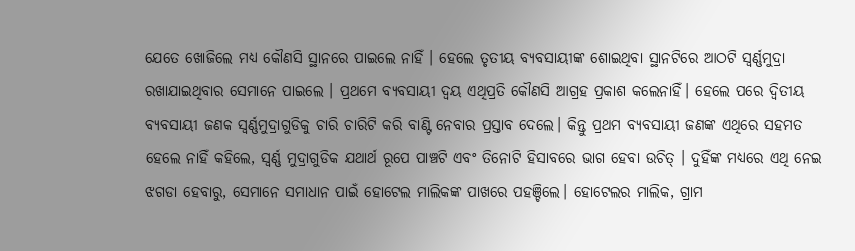ଯେତେ ଖୋଜିଲେ ମଧ୍ୟ କୌଣସି ସ୍ଥାନରେ ପାଇଲେ ନାହିଁ । ହେଲେ ତୃତୀୟ ବ୍ୟବସାୟୀଙ୍କ ଶୋଇଥିବା ସ୍ଥାନଟିରେ ଆଠଟି ସ୍ବର୍ଣ୍ଣମୁଦ୍ରା ରଖାଯାଇଥିବାର ସେମାନେ ପାଇଲେ । ପ୍ରଥମେ ବ୍ୟବସାୟୀ ଦ୍ବୟ ଏଥିପ୍ରତି କୌଣସି ଆଗ୍ରହ ପ୍ରକାଶ କଲେନାହିଁ। ହେଲେ ପରେ ଦ୍ବିତୀୟ ବ୍ୟବସାୟୀ ଜଣକ ସ୍ବର୍ଣ୍ଣମୁଦ୍ରାଗୁଡିକୁ ଚାରି ଚାରିଟି କରି ବାଣ୍ଟି ନେବାର ପ୍ରସ୍ତାବ ଦେଲେ। କିନ୍ତୁ ପ୍ରଥମ ବ୍ୟବସାୟୀ ଜଣଙ୍କ ଏଥିରେ ସହମତ ହେଲେ ନାହିଁ କହିଲେ, ସ୍ବର୍ଣ୍ଣ ମୁଦ୍ରାଗୁଡିକ ଯଥାର୍ଥ ରୂପେ ପାଞ୍ଚଟି ଏବଂ ତିନୋଟି ହିସାବରେ ଭାଗ ହେବା ଉଚିତ୍ । ଦୁହିଁଙ୍କ ମଧ୍ୟରେ ଏଥି ନେଇ ଝଗଡା ହେବାରୁ, ସେମାନେ ସମାଧାନ ପାଇଁ ହୋଟେଲ ମାଲିକଙ୍କ ପାଖରେ ପହଞ୍ଚିଲେ। ହୋଟେଲର ମାଲିକ, ଗ୍ରାମ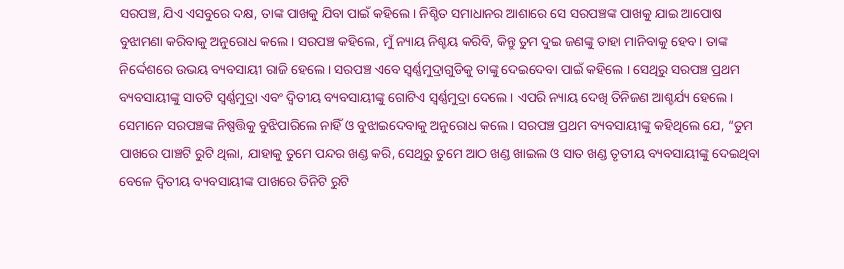ସରପଞ୍ଚ, ଯିଏ ଏସବୁରେ ଦକ୍ଷ, ତାଙ୍କ ପାଖକୁ ଯିବା ପାଇଁ କହିଲେ। ନିଶ୍ଚିତ ସମାଧାନର ଆଶାରେ ସେ ସରପଞ୍ଚଙ୍କ ପାଖକୁ ଯାଇ ଆପୋଷ ବୁଝାମଣା କରିବାକୁ ଅନୁରୋଧ କଲେ। ସରପଞ୍ଚ କହିଲେ, ମୁଁ ନ୍ୟାୟ ନିଶ୍ଚୟ କରିବି, କିନ୍ତୁ ତୁମ ଦୁଇ ଜଣଙ୍କୁ ତାହା ମାନିବାକୁ ହେବ। ତାଙ୍କ ନିର୍ଦ୍ଦେଶରେ ଉଭୟ ବ୍ୟବସାୟୀ ରାଜି ହେଲେ। ସରପଞ୍ଚ ଏବେ ସ୍ବର୍ଣ୍ଣମୁଦ୍ରାଗୁଡିକୁ ତାଙ୍କୁ ଦେଇଦେବା ପାଇଁ କହିଲେ । ସେଥିରୁ ସରପଞ୍ଚ ପ୍ରଥମ ବ୍ୟବସାୟୀଙ୍କୁ ସାତଟି ସ୍ବର୍ଣ୍ଣମୁଦ୍ରା ଏବଂ ଦ୍ୱିତୀୟ ବ୍ୟବସାୟୀଙ୍କୁ ଗୋଟିଏ ସ୍ବର୍ଣ୍ଣମୁଦ୍ରା ଦେଲେ । ଏପରି ନ୍ୟାୟ ଦେଖି ତିନିଜଣ ଆଶ୍ଚର୍ଯ୍ୟ ହେଲେ। ସେମାନେ ସରପଞ୍ଚଙ୍କ ନିଷ୍ପତ୍ତିକୁ ବୁଝିପାରିଲେ ନାହିଁ ଓ ବୁଝାଇଦେବାକୁ ଅନୁରୋଧ କଲେ। ସରପଞ୍ଚ ପ୍ରଥମ ବ୍ୟବସାୟୀଙ୍କୁ କହିଥିଲେ ଯେ, “ତୁମ ପାଖରେ ପାଞ୍ଚଟି ରୁଟି ଥିଲା, ଯାହାକୁ ତୁମେ ପନ୍ଦର ଖଣ୍ଡ କରି, ସେଥିରୁ ତୁମେ ଆଠ ଖଣ୍ଡ ଖାଇଲ ଓ ସାତ ଖଣ୍ଡ ତୃତୀୟ ବ୍ୟବସାୟୀଙ୍କୁ ଦେଇଥିବା ବେଳେ ଦ୍ବିତୀୟ ବ୍ୟବସାୟୀଙ୍କ ପାଖରେ ତିନିଟି ରୁଟି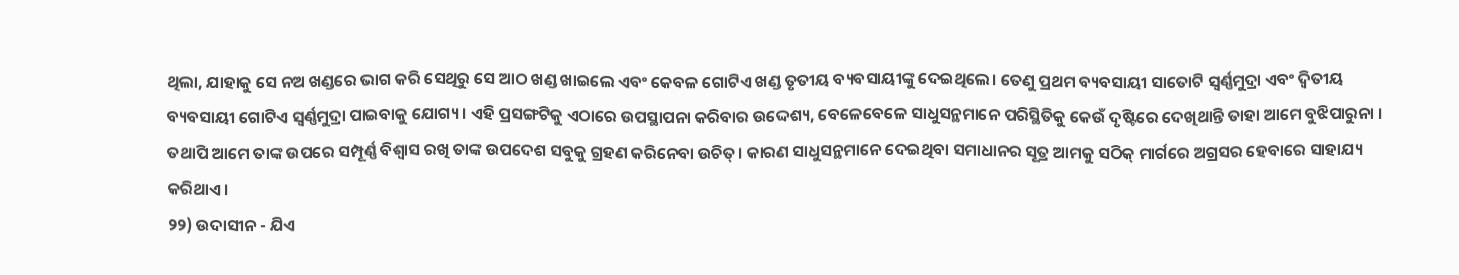ଥିଲା, ଯାହାକୁ ସେ ନଅ ଖଣ୍ଡରେ ଭାଗ କରି ସେଥିରୁ ସେ ଆଠ ଖଣ୍ଡ ଖାଇଲେ ଏବଂ କେବଳ ଗୋଟିଏ ଖଣ୍ଡ ତୃତୀୟ ବ୍ୟବସାୟୀଙ୍କୁ ଦେଇଥିଲେ। ତେଣୁ ପ୍ରଥମ ବ୍ୟବସାୟୀ ସାତୋଟି ସ୍ବର୍ଣ୍ଣମୁଦ୍ରା ଏବଂ ଦ୍ୱିତୀୟ ବ୍ୟବସାୟୀ ଗୋଟିଏ ସ୍ବର୍ଣ୍ଣମୁଦ୍ରା ପାଇବାକୁ ଯୋଗ୍ୟ । ଏହି ପ୍ରସଙ୍ଗଟିକୁ ଏଠାରେ ଉପସ୍ଥାପନା କରିବାର ଉଦ୍ଦେଶ୍ୟ, ବେଳେବେଳେ ସାଧୁସନ୍ଥମାନେ ପରିସ୍ଥିତିକୁ କେଉଁ ଦୃଷ୍ଟିରେ ଦେଖିଥାନ୍ତି ତାହା ଆମେ ବୁଝିପାରୁନା । ତଥାପି ଆମେ ତାଙ୍କ ଉପରେ ସମ୍ପୂର୍ଣ୍ଣ ବିଶ୍ବାସ ରଖି ତାଙ୍କ ଉପଦେଶ ସବୁକୁ ଗ୍ରହଣ କରିନେବା ଉଚିତ୍। କାରଣ ସାଧୁସନ୍ଥମାନେ ଦେଇଥିବା ସମାଧାନର ସୂତ୍ର ଆମକୁ ସଠିକ୍ ମାର୍ଗରେ ଅଗ୍ରସର ହେବାରେ ସାହାଯ୍ୟ କରିଥାଏ।
୨୨) ଉଦାସୀନ - ଯିଏ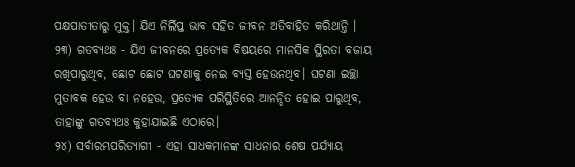ପକ୍ଷପାତୀତାରୁ ମୁକ୍ତ। ଯିଏ ନିର୍ଲିପ୍ତ ଭାବ ସହିତ ଜୀବନ ଅତିବାହିତ କରିଥାନ୍ତି ।
୨୩) ଗତବ୍ୟଥଃ - ଯିଏ ଜୀବନରେ ପ୍ରତ୍ୟେକ ବିଷୟରେ ମାନସିକ ସ୍ଥିରତା ବଜାୟ ରଖିପାରୁଥିବ, ଛୋଟ ଛୋଟ ଘଟଣାକୁ ନେଇ ବ୍ୟସ୍ତ ହେଉନଥିବ। ଘଟଣା ଇଚ୍ଛା ମୁତାବକ ହେଉ ବା ନହେଉ, ପ୍ରତ୍ୟେକ ପରିସ୍ଥିତିରେ ଆନନ୍ଦିତ ହୋଇ ପାରୁଥିବ, ତାହାଙ୍କୁ ଗତବ୍ୟଥଃ କୁହାଯାଇଛି ଏଠାରେ।
୨୪) ସର୍ବାରମ୍ଭପରିତ୍ୟାଗୀ - ଏହା ସାଧକମାନଙ୍କ ସାଧନାର ଶେଷ ପର୍ଯ୍ୟାୟ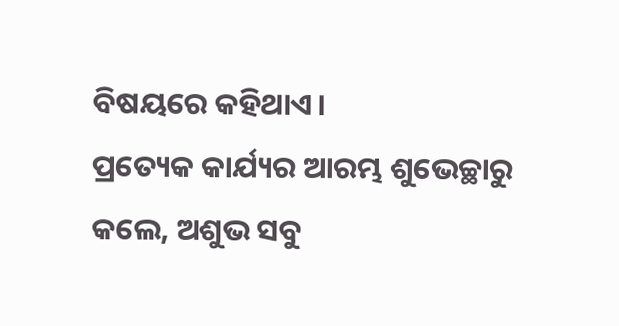ବିଷୟରେ କହିଥାଏ।
ପ୍ରତ୍ୟେକ କାର୍ଯ୍ୟର ଆରମ୍ଭ ଶୁଭେଚ୍ଛାରୁ କଲେ, ଅଶୁଭ ସବୁ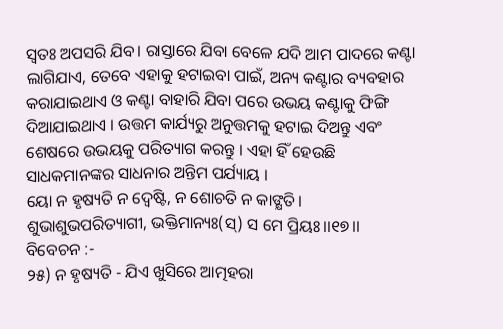ସ୍ୱତଃ ଅପସରି ଯିବ। ରାସ୍ତାରେ ଯିବା ବେଳେ ଯଦି ଆମ ପାଦରେ କଣ୍ଟା ଲାଗିଯାଏ, ତେବେ ଏହାକୁ ହଟାଇବା ପାଇଁ, ଅନ୍ୟ କଣ୍ଟାର ବ୍ୟବହାର କରାଯାଇଥାଏ ଓ କଣ୍ଟା ବାହାରି ଯିବା ପରେ ଉଭୟ କଣ୍ଟାକୁ ଫିଙ୍ଗି ଦିଆଯାଇଥାଏ । ଉତ୍ତମ କାର୍ଯ୍ୟରୁ ଅନୁତ୍ତମକୁ ହଟାଇ ଦିଅନ୍ତୁ ଏବଂ ଶେଷରେ ଉଭୟକୁ ପରିତ୍ୟାଗ କରନ୍ତୁ । ଏହା ହିଁ ହେଉଛି ସାଧକମାନଙ୍କର ସାଧନାର ଅନ୍ତିମ ପର୍ଯ୍ୟାୟ ।
ୟୋ ନ ହୃଷ୍ୟତି ନ ଦ୍ୱେଷ୍ଟି, ନ ଶୋଚତି ନ କାଙ୍କ୍ଷତି।
ଶୁଭାଶୁଭପରିତ୍ୟାଗୀ, ଭକ୍ତିମାନ୍ୟଃ(ସ୍) ସ ମେ ପ୍ରିୟଃ।।୧୭।।
ବିବେଚନ :-
୨୫) ନ ହୃଷ୍ୟତି - ଯିଏ ଖୁସିରେ ଆତ୍ମହରା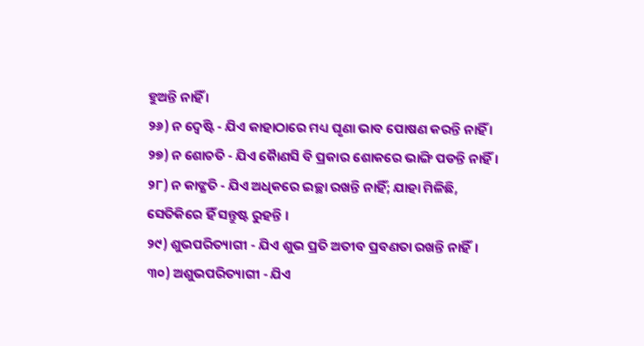ହୁଅନ୍ତି ନାହିଁ ।
୨୬) ନ ଦ୍ବେଷ୍ଟି - ଯିଏ କାହାଠାରେ ମଧ୍ୟ ଘୃଣା ଭାବ ପୋଷଣ କରନ୍ତି ନାହିଁ ।
୨୭) ନ ଶୋଚତି - ଯିଏ କୋୖଣସି ବି ପ୍ରକାର ଶୋକରେ ଭାଙ୍ଗି ପଡନ୍ତି ନାହିଁ ।
୨୮) ନ କାଙ୍କ୍ଷତି - ଯିଏ ଅଧିକରେ ଇଚ୍ଛା ରଖନ୍ତି ନାହିଁ; ଯାହା ମିଳିଛି, ସେତିକିରେ ହିଁ ସନ୍ତୁଷ୍ଟ ରୁହନ୍ତି ।
୨୯) ଶୁଭପରିତ୍ୟାଗୀ - ଯିଏ ଶୁଭ ପ୍ରତି ଅତୀବ ପ୍ରବଣତା ରଖନ୍ତି ନାହିଁ।
୩୦) ଅଶୁଭପରିତ୍ୟାଗୀ - ଯିଏ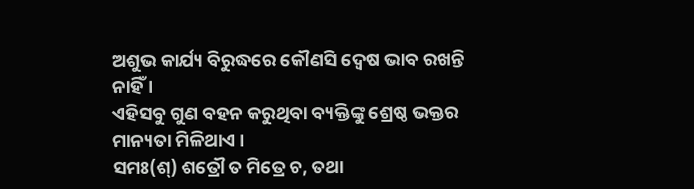ଅଶୁଭ କାର୍ଯ୍ୟ ବିରୁଦ୍ଧରେ କୌଣସି ଦ୍ବେଷ ଭାବ ରଖନ୍ତି ନାହିଁ ।
ଏହିସବୁ ଗୁଣ ବହନ କରୁଥିବା ବ୍ୟକ୍ତିଙ୍କୁ ଶ୍ରେଷ୍ଠ ଭକ୍ତର ମାନ୍ୟତା ମିଳିଥାଏ ।
ସମଃ(ଶ୍) ଶତ୍ରୌ ତ ମିତ୍ରେ ଚ, ତଥା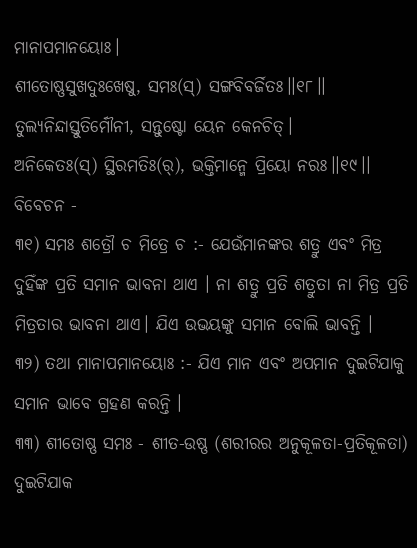ମାନାପମାନୟୋଃ।
ଶୀତୋଷ୍ଣସୁଖଦୁଃଖେଷୁ, ସମଃ(ସ୍) ସଙ୍ଗବିବର୍ଜିତଃ।।୧୮।।
ତୁଲ୍ୟନିନ୍ଦାସ୍ତୁତିର୍ମୌନୀ, ସନ୍ତୁଷ୍ଟୋ ୟେନ କେନଚିତ୍।
ଅନିକେତଃ(ସ୍) ସ୍ଥିରମତିଃ(ର୍), ଭକ୍ତିମାନ୍ମେ ପ୍ରିୟୋ ନରଃ।।୧୯।।
ବିବେଚନ -
୩୧) ସମଃ ଶତ୍ରୌ ଚ ମିତ୍ରେ ଚ :- ଯେଉଁମାନଙ୍କର ଶତ୍ରୁ ଏବଂ ମିତ୍ର ଦୁହିଁଙ୍କ ପ୍ରତି ସମାନ ଭାବନା ଥାଏ । ନା ଶତ୍ରୁ ପ୍ରତି ଶତ୍ରୁତା ନା ମିତ୍ର ପ୍ରତି ମିତ୍ରତାର ଭାବନା ଥାଏ। ଯିଏ ଉଭୟଙ୍କୁ ସମାନ ବୋଲି ଭାବନ୍ତି ।
୩୨) ତଥା ମାନାପମାନୟୋଃ :- ଯିଏ ମାନ ଏବଂ ଅପମାନ ଦୁଇଟିଯାକୁ ସମାନ ଭାବେ ଗ୍ରହଣ କରନ୍ତି ।
୩୩) ଶୀତୋଷ୍ଣ ସମଃ - ଶୀତ-ଉଷ୍ଣ (ଶରୀରର ଅନୁକୂଳତା-ପ୍ରତିକୂଳତା) ଦୁଇଟିଯାକ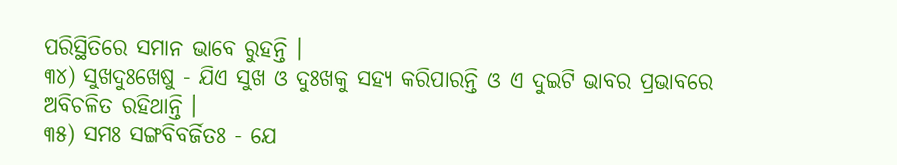ପରିସ୍ଥିତିରେ ସମାନ ଭାବେ ରୁହନ୍ତି ।
୩୪) ସୁଖଦୁଃଖେଷୁ - ଯିଏ ସୁଖ ଓ ଦୁଃଖକୁ ସହ୍ୟ କରିପାରନ୍ତି ଓ ଏ ଦୁଇଟି ଭାବର ପ୍ରଭାବରେ ଅବିଚଳିତ ରହିଥାନ୍ତି ।
୩୫) ସମଃ ସଙ୍ଗବିବର୍ଜିତଃ - ଯେ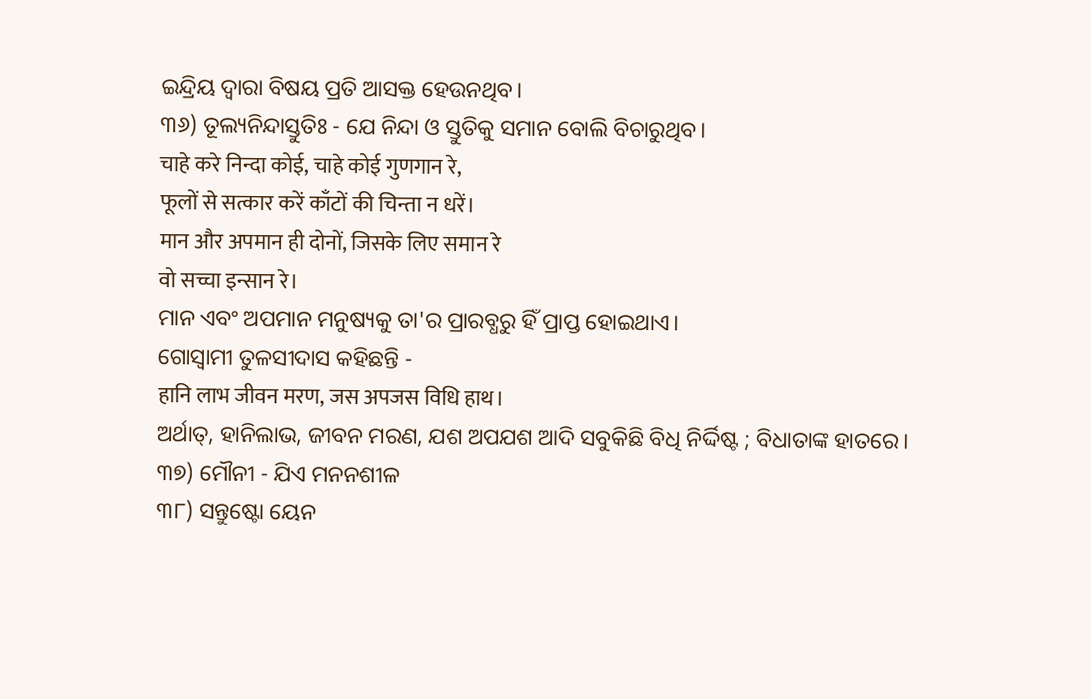ଇନ୍ଦ୍ରିୟ ଦ୍ବାରା ବିଷୟ ପ୍ରତି ଆସକ୍ତ ହେଉନଥିବ।
୩୬) ତୂଲ୍ୟନିନ୍ଦାସ୍ତୁତିଃ - ଯେ ନିନ୍ଦା ଓ ସ୍ତୁତିକୁ ସମାନ ବୋଲି ବିଚାରୁଥିବ।
चाहे करे निन्दा कोई, चाहे कोई गुणगान रे,
फूलों से सत्कार करें काँटों की चिन्ता न धरें।
मान और अपमान ही दोनों, जिसके लिए समान रे
वो सच्चा इन्सान रे।
ମାନ ଏବଂ ଅପମାନ ମନୁଷ୍ୟକୁ ତା'ର ପ୍ରାରବ୍ଧରୁ ହିଁ ପ୍ରାପ୍ତ ହୋଇଥାଏ।
ଗୋସ୍ବାମୀ ତୁଳସୀଦାସ କହିଛନ୍ତି -
हानि लाभ जीवन मरण, जस अपजस विधि हाथ।
ଅର୍ଥାତ୍, ହାନିଲାଭ, ଜୀବନ ମରଣ, ଯଶ ଅପଯଶ ଆଦି ସବୁକିଛି ବିଧି ନିର୍ଦ୍ଦିଷ୍ଟ ; ବିଧାତାଙ୍କ ହାତରେ।
୩୭) ମୌନୀ - ଯିଏ ମନନଶୀଳ
୩୮) ସନ୍ତୁଷ୍ଟୋ ୟେନ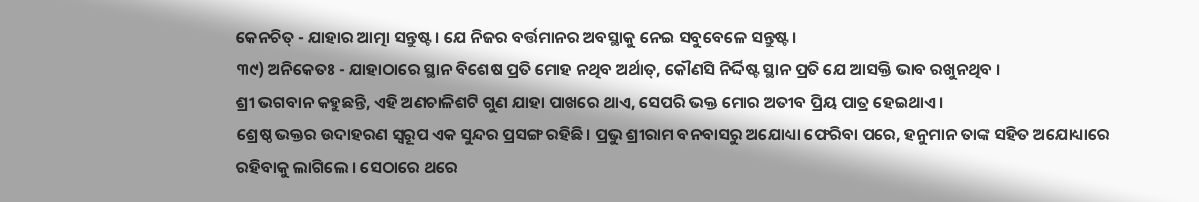କେନଚିତ୍ - ଯାହାର ଆତ୍ମା ସନ୍ତୁଷ୍ଟ । ଯେ ନିଜର ବର୍ତ୍ତମାନର ଅବସ୍ଥାକୁ ନେଇ ସବୁବେଳେ ସନ୍ତୁଷ୍ଟ ।
୩୯) ଅନିକେତଃ - ଯାହାଠାରେ ସ୍ଥାନ ବିଶେଷ ପ୍ରତି ମୋହ ନଥିବ ଅର୍ଥାତ୍, କୌଣସି ନିର୍ଦ୍ଦିଷ୍ଟ ସ୍ଥାନ ପ୍ରତି ଯେ ଆସକ୍ତି ଭାବ ରଖୁନଥିବ ।
ଶ୍ରୀ ଭଗବାନ କହୁଛନ୍ତି, ଏହି ଅଣଚାଳିଶଟି ଗୁଣ ଯାହା ପାଖରେ ଥାଏ, ସେପରି ଭକ୍ତ ମୋର ଅତୀବ ପ୍ରିୟ ପାତ୍ର ହେଇଥାଏ।
ଶ୍ରେଷ୍ଠ ଭକ୍ତର ଉଦାହରଣ ସ୍ଵରୂପ ଏକ ସୁନ୍ଦର ପ୍ରସଙ୍ଗ ରହିଛି। ପ୍ରଭୁ ଶ୍ରୀରାମ ବନବାସରୁ ଅଯୋଧ୍ୟା ଫେରିବା ପରେ, ହନୁମାନ ତାଙ୍କ ସହିତ ଅଯୋଧ୍ୟାରେ ରହିବାକୁ ଲାଗିଲେ । ସେଠାରେ ଥରେ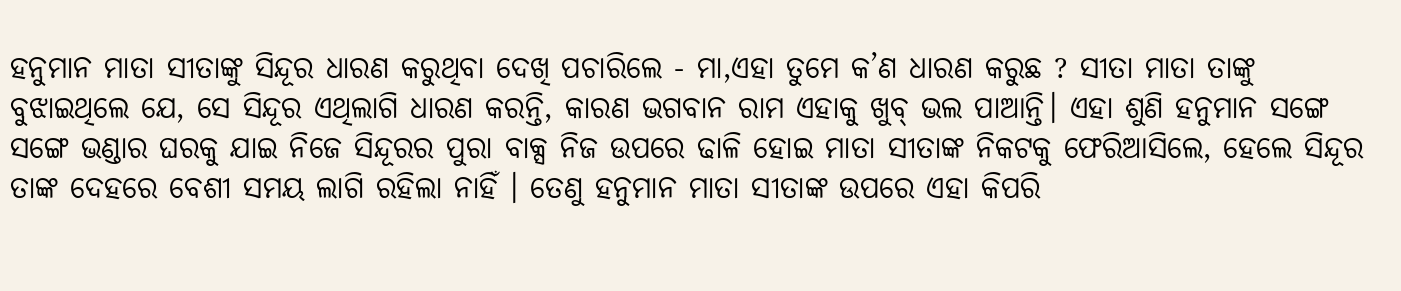ହନୁମାନ ମାତା ସୀତାଙ୍କୁ ସିନ୍ଦୂର ଧାରଣ କରୁଥିବା ଦେଖି ପଚାରିଲେ - ମା,ଏହା ତୁମେ କ’ଣ ଧାରଣ କରୁଛ ? ସୀତା ମାତା ତାଙ୍କୁ ବୁଝାଇଥିଲେ ଯେ, ସେ ସିନ୍ଦୂର ଏଥିଲାଗି ଧାରଣ କରନ୍ତି, କାରଣ ଭଗବାନ ରାମ ଏହାକୁ ଖୁବ୍ ଭଲ ପାଆନ୍ତି। ଏହା ଶୁଣି ହନୁମାନ ସଙ୍ଗେ ସଙ୍ଗେ ଭଣ୍ଡାର ଘରକୁ ଯାଇ ନିଜେ ସିନ୍ଦୂରର ପୁରା ବାକ୍ସ ନିଜ ଉପରେ ଢାଳି ହୋଇ ମାତା ସୀତାଙ୍କ ନିକଟକୁ ଫେରିଆସିଲେ, ହେଲେ ସିନ୍ଦୂର ତାଙ୍କ ଦେହରେ ବେଶୀ ସମୟ ଲାଗି ରହିଲା ନାହିଁ । ତେଣୁ ହନୁମାନ ମାତା ସୀତାଙ୍କ ଉପରେ ଏହା କିପରି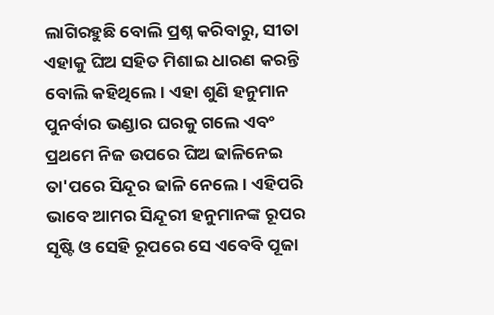ଲାଗିରହୁଛି ବୋଲି ପ୍ରଶ୍ନ କରିବାରୁ, ସୀତା ଏହାକୁ ଘିଅ ସହିତ ମିଶାଇ ଧାରଣ କରନ୍ତି ବୋଲି କହିଥିଲେ। ଏହା ଶୁଣି ହନୁମାନ ପୁନର୍ବାର ଭଣ୍ଡାର ଘରକୁ ଗଲେ ଏବଂ ପ୍ରଥମେ ନିଜ ଉପରେ ଘିଅ ଢାଳିନେଇ ତା'ପରେ ସିନ୍ଦୂର ଢାଳି ନେଲେ। ଏହିପରି ଭାବେ ଆମର ସିନ୍ଦୂରୀ ହନୁମାନଙ୍କ ରୂପର ସୃଷ୍ଟି ଓ ସେହି ରୂପରେ ସେ ଏବେବି ପୂଜା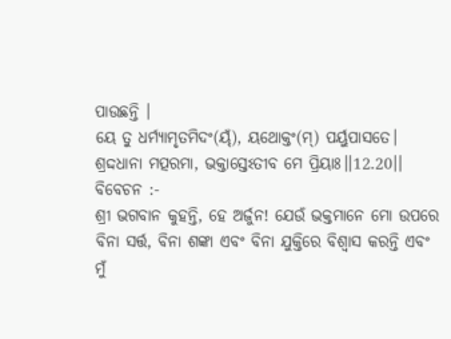ପାଉଛନ୍ତି ।
ୟେ ତୁ ଧର୍ମ୍ୟାମୃତମିଦଂ(ୟ୍ଁ), ୟଥୋକ୍ତଂ(ମ୍) ପର୍ୟୁପାସତେ।
ଶ୍ରଦ୍ଦଧାନା ମତ୍ପରମା, ଭକ୍ତାସ୍ତେଽତୀବ ମେ ପ୍ରିୟାଃ।।12.20।।
ବିବେଚନ :-
ଶ୍ରୀ ଭଗବାନ କୁହନ୍ତି, ହେ ଅର୍ଜୁନ! ଯେଉଁ ଭକ୍ତମାନେ ମୋ ଉପରେ ବିନା ସର୍ତ୍ତ, ବିନା ଶଙ୍କା ଏବଂ ବିନା ଯୁକ୍ତିରେ ବିଶ୍ୱାସ କରନ୍ତି ଏବଂ ମୁଁ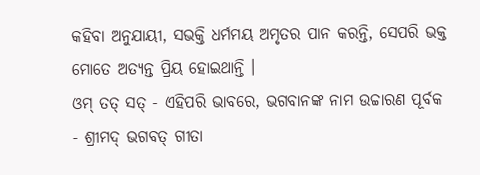କହିବା ଅନୁଯାୟୀ, ସଭକ୍ତି ଧର୍ମମୟ ଅମୃତର ପାନ କରନ୍ତି, ସେପରି ଭକ୍ତ ମୋତେ ଅତ୍ୟନ୍ତ ପ୍ରିୟ ହୋଇଥାନ୍ତି ।
ଓମ୍ ତତ୍ ସତ୍ - ଏହିପରି ଭାବରେ, ଭଗବାନଙ୍କ ନାମ ଉଚ୍ଚାରଣ ପୂର୍ବକ - ଶ୍ରୀମଦ୍ ଭଗବତ୍ ଗୀତା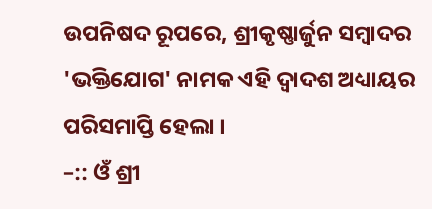ଉପନିଷଦ ରୂପରେ, ଶ୍ରୀକୃଷ୍ଣାର୍ଜୁନ ସମ୍ୱାଦର 'ଭକ୍ତିଯୋଗ' ନାମକ ଏହି ଦ୍ଵାଦଶ ଅଧ୍ୟାୟର ପରିସମାପ୍ତି ହେଲା ।
–:: ଓଁ ଶ୍ରୀ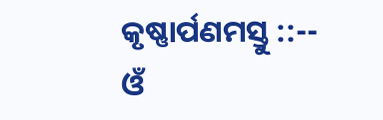କୃଷ୍ଣାର୍ପଣମସ୍ତୁ ::--
ଓଁ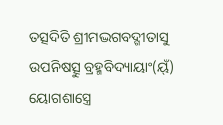ତତ୍ସଦିତି ଶ୍ରୀମଦ୍ଭଗବଦ୍ଗୀତାସୁ ଉପନିଷତ୍ସୁ ବ୍ରହ୍ମବିଦ୍ୟାୟାଂ(ୟ୍ଁ)
ୟୋଗଶାସ୍ତ୍ରେ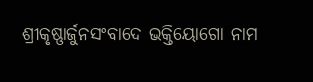ଶ୍ରୀକୃଷ୍ଣାର୍ଜୁନସଂବାଦେ ଭକ୍ତିୟୋଗୋ ନାମ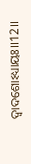ଦ୍ୱାଦଶୋଽଧ୍ୟାୟଃ।।12।।